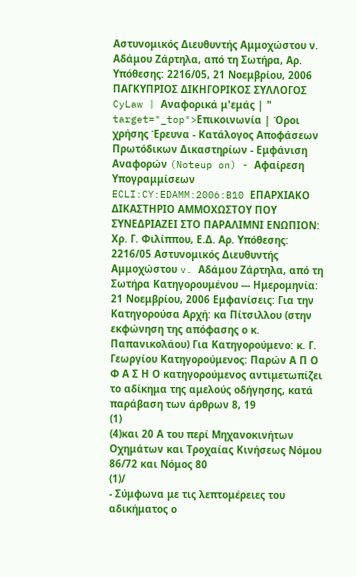Αστυνομικός Διευθυντής Αμμοχώστου ν. Αδάμου Ζάρτηλα, από τη Σωτήρα, Αρ. Υπόθεσης: 2216/05, 21 Νοεμβρίου, 2006 ΠΑΓΚΥΠΡΙΟΣ ΔΙΚΗΓΟΡΙΚΟΣ ΣΥΛΛΟΓΟΣ CyLaw | Αναφορικά μ'εμάς | " target="_top">Επικοινωνία | Όροι χρήσης Έρευνα - Κατάλογος Αποφάσεων Πρωτόδικων Δικαστηρίων - Εμφάνιση Αναφορών (Noteup on) - Αφαίρεση Υπογραμμίσεων ECLI:CY:EDAMM:2006:B10 ΕΠΑΡΧΙΑΚΟ ΔΙΚΑΣΤΗΡΙΟ ΑΜΜΟΧΩΣΤΟΥ ΠΟΥ ΣΥΝΕΔΡΙΑΖΕΙ ΣΤΟ ΠΑΡΑΛΙΜΝΙ ΕΝΩΠΙΟΝ: Χρ. Γ. Φιλίππου, Ε.Δ. Αρ. Υπόθεσης: 2216/05 Αστυνομικός Διευθυντής Αμμοχώστου v. Αδάμου Ζάρτηλα, από τη Σωτήρα Κατηγορουμένου --- Ημερομηνία: 21 Νοεμβρίου, 2006 Εμφανίσεις: Για την Κατηγορούσα Αρχή: κα Πίτσιλλου (στην εκφώνηση της απόφασης ο κ. Παπανικολάου) Για Κατηγορούμενο: κ. Γ. Γεωργίου Κατηγορούμενος: Παρών Α Π Ο Φ Α Σ Η Ο κατηγορούμενος αντιμετωπίζει το αδίκημα της αμελούς οδήγησης, κατά παράβαση των άρθρων 8, 19
(1)
(4)και 20 Α του περί Μηχανοκινήτων Οχημάτων και Τροχαίας Κινήσεως Νόμου 86/72 και Νόμος 80
(1)/
- Σύμφωνα με τις λεπτομέρειες του αδικήματος ο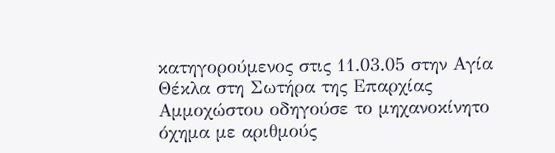κατηγορούμενος στις 11.03.05 στην Αγία Θέκλα στη Σωτήρα της Επαρχίας Αμμοχώστου οδηγούσε το μηχανοκίνητο όχημα με αριθμούς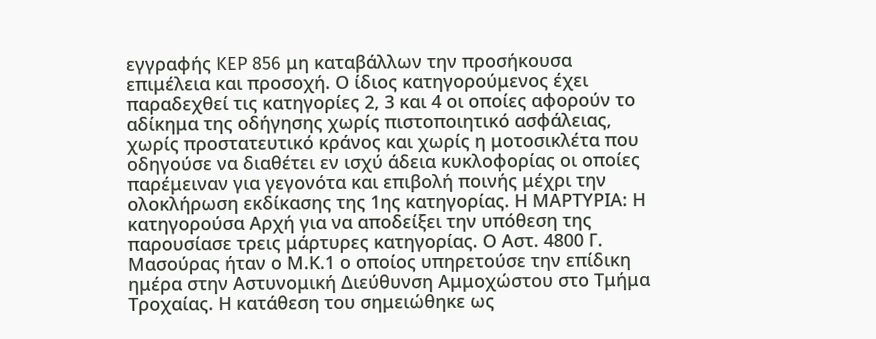εγγραφής KEP 856 μη καταβάλλων την προσήκουσα επιμέλεια και προσοχή. Ο ίδιος κατηγορούμενος έχει παραδεχθεί τις κατηγορίες 2, 3 και 4 οι οποίες αφορούν το αδίκημα της οδήγησης χωρίς πιστοποιητικό ασφάλειας, χωρίς προστατευτικό κράνος και χωρίς η μοτοσικλέτα που οδηγούσε να διαθέτει εν ισχύ άδεια κυκλοφορίας οι οποίες παρέμειναν για γεγονότα και επιβολή ποινής μέχρι την ολοκλήρωση εκδίκασης της 1ης κατηγορίας. Η ΜΑΡΤΥΡΙΑ: Η κατηγορούσα Αρχή για να αποδείξει την υπόθεση της παρουσίασε τρεις μάρτυρες κατηγορίας. Ο Αστ. 4800 Γ. Μασούρας ήταν ο Μ.Κ.1 ο οποίος υπηρετούσε την επίδικη ημέρα στην Αστυνομική Διεύθυνση Αμμοχώστου στο Τμήμα Τροχαίας. Η κατάθεση του σημειώθηκε ως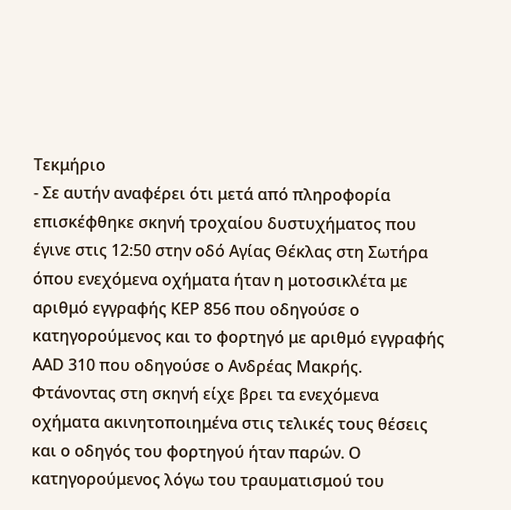Τεκμήριο
- Σε αυτήν αναφέρει ότι μετά από πληροφορία επισκέφθηκε σκηνή τροχαίου δυστυχήματος που έγινε στις 12:50 στην οδό Αγίας Θέκλας στη Σωτήρα όπου ενεχόμενα οχήματα ήταν η μοτοσικλέτα με αριθμό εγγραφής ΚΕΡ 856 που οδηγούσε ο κατηγορούμενος και το φορτηγό με αριθμό εγγραφής ΑΑD 310 που οδηγούσε ο Ανδρέας Μακρής. Φτάνοντας στη σκηνή είχε βρει τα ενεχόμενα οχήματα ακινητοποιημένα στις τελικές τους θέσεις και ο οδηγός του φορτηγού ήταν παρών. Ο κατηγορούμενος λόγω του τραυματισμού του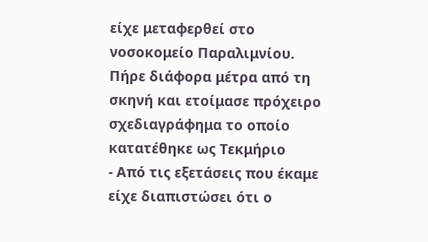είχε μεταφερθεί στο νοσοκομείο Παραλιμνίου. Πήρε διάφορα μέτρα από τη σκηνή και ετοίμασε πρόχειρο σχεδιαγράφημα το οποίο κατατέθηκε ως Τεκμήριο
- Από τις εξετάσεις που έκαμε είχε διαπιστώσει ότι ο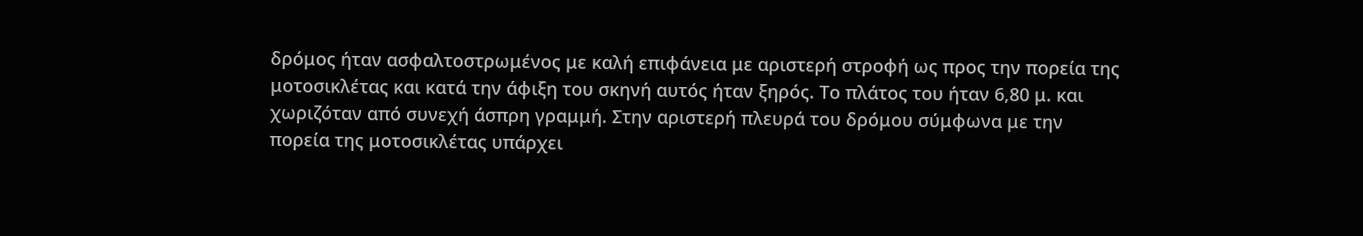δρόμος ήταν ασφαλτοστρωμένος με καλή επιφάνεια με αριστερή στροφή ως προς την πορεία της μοτοσικλέτας και κατά την άφιξη του σκηνή αυτός ήταν ξηρός. Το πλάτος του ήταν 6,80 μ. και χωριζόταν από συνεχή άσπρη γραμμή. Στην αριστερή πλευρά του δρόμου σύμφωνα με την πορεία της μοτοσικλέτας υπάρχει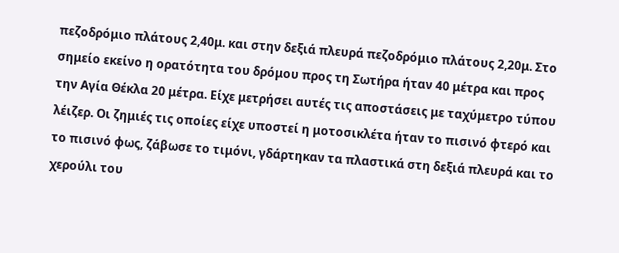πεζοδρόμιο πλάτους 2,40μ. και στην δεξιά πλευρά πεζοδρόμιο πλάτους 2,20μ. Στο σημείο εκείνο η ορατότητα του δρόμου προς τη Σωτήρα ήταν 40 μέτρα και προς την Αγία Θέκλα 20 μέτρα. Είχε μετρήσει αυτές τις αποστάσεις με ταχύμετρο τύπου λέιζερ. Οι ζημιές τις οποίες είχε υποστεί η μοτοσικλέτα ήταν το πισινό φτερό και το πισινό φως, ζάβωσε το τιμόνι, γδάρτηκαν τα πλαστικά στη δεξιά πλευρά και το χερούλι του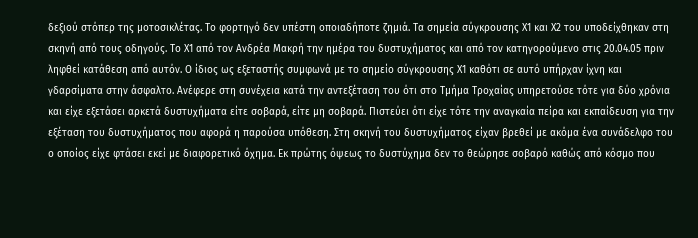δεξιού στόπερ της μοτοσικλέτας. Το φορτηγό δεν υπέστη οποιαδήποτε ζημιά. Τα σημεία σύγκρουσης Χ1 και Χ2 του υποδείχθηκαν στη σκηνή από τους οδηγούς. Το Χ1 από τον Ανδρέα Μακρή την ημέρα του δυστυχήματος και από τον κατηγορούμενο στις 20.04.05 πριν ληφθεί κατάθεση από αυτόν. Ο ίδιος ως εξεταστής συμφωνά με το σημείο σύγκρουσης Χ1 καθότι σε αυτό υπήρχαν ίχνη και γδαρσίματα στην άσφαλτο. Ανέφερε στη συνέχεια κατά την αντεξέταση του ότι στο Τμήμα Τροχαίας υπηρετούσε τότε για δύο χρόνια και είχε εξετάσει αρκετά δυστυχήματα είτε σοβαρά, είτε μη σοβαρά. Πιστεύει ότι είχε τότε την αναγκαία πείρα και εκπαίδευση για την εξέταση του δυστυχήματος που αφορά η παρούσα υπόθεση. Στη σκηνή του δυστυχήματος είχαν βρεθεί με ακόμα ένα συνάδελφο του ο οποίος είχε φτάσει εκεί με διαφορετικό όχημα. Εκ πρώτης όψεως το δυστύχημα δεν το θεώρησε σοβαρό καθώς από κόσμο που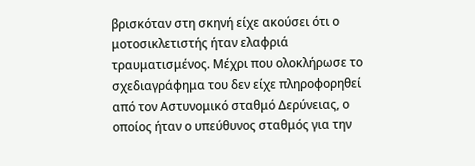βρισκόταν στη σκηνή είχε ακούσει ότι ο μοτοσικλετιστής ήταν ελαφριά τραυματισμένος. Μέχρι που ολοκλήρωσε το σχεδιαγράφημα του δεν είχε πληροφορηθεί από τον Αστυνομικό σταθμό Δερύνειας, ο οποίος ήταν ο υπεύθυνος σταθμός για την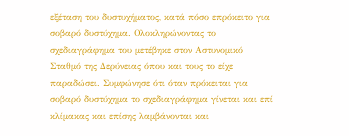εξέταση του δυστυχήματος, κατά πόσο επρόκειτο για σοβαρό δυστύχημα. Ολοκληρώνοντας το σχεδιαγράφημα του μετέβηκε στον Αστυνομικό Σταθμό της Δερύνειας όπου και τους το είχε παραδώσει. Συμφώνησε ότι όταν πρόκειται για σοβαρό δυστύχημα το σχεδιαγράφημα γίνεται και επί κλίμακας και επίσης λαμβάνονται και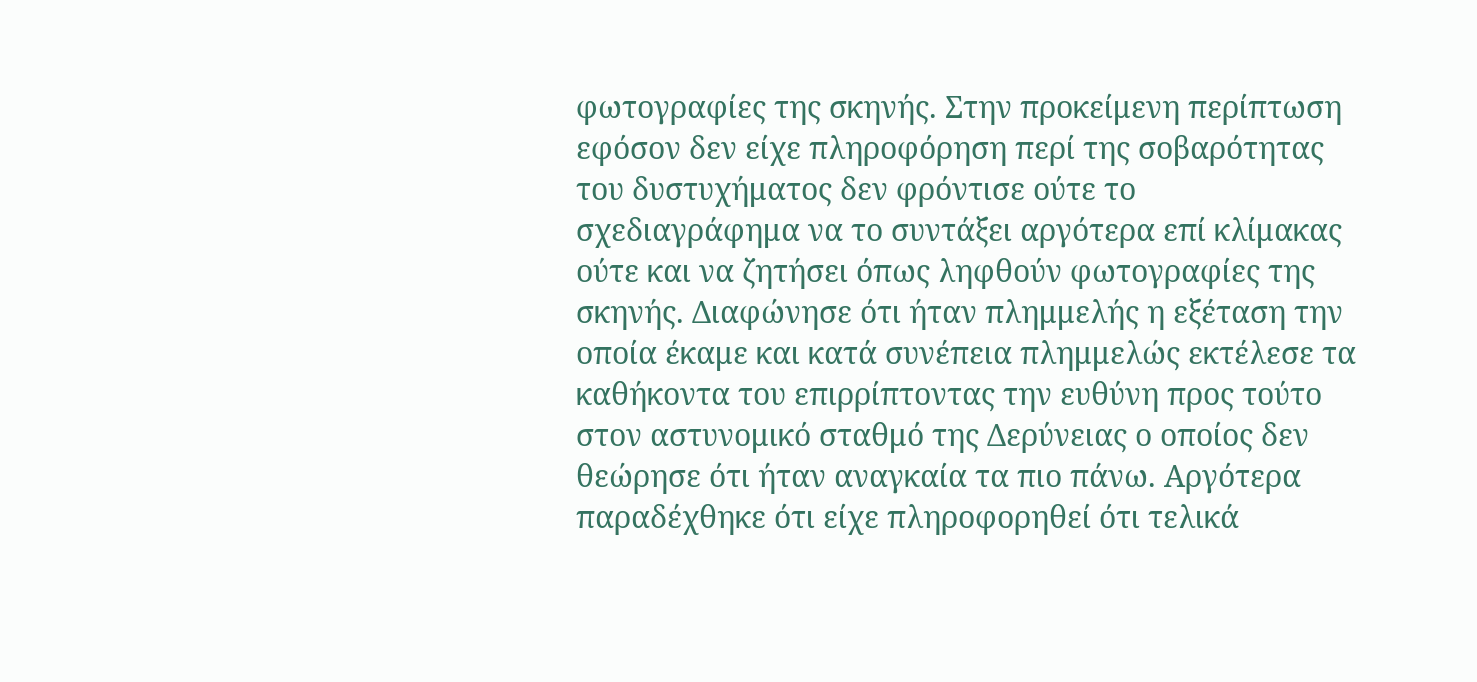φωτογραφίες της σκηνής. Στην προκείμενη περίπτωση εφόσον δεν είχε πληροφόρηση περί της σοβαρότητας του δυστυχήματος δεν φρόντισε ούτε το σχεδιαγράφημα να το συντάξει αργότερα επί κλίμακας ούτε και να ζητήσει όπως ληφθούν φωτογραφίες της σκηνής. Διαφώνησε ότι ήταν πλημμελής η εξέταση την οποία έκαμε και κατά συνέπεια πλημμελώς εκτέλεσε τα καθήκοντα του επιρρίπτοντας την ευθύνη προς τούτο στον αστυνομικό σταθμό της Δερύνειας ο οποίος δεν θεώρησε ότι ήταν αναγκαία τα πιο πάνω. Αργότερα παραδέχθηκε ότι είχε πληροφορηθεί ότι τελικά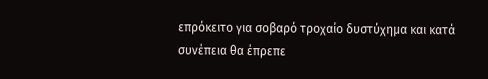επρόκειτο για σοβαρό τροχαίο δυστύχημα και κατά συνέπεια θα έπρεπε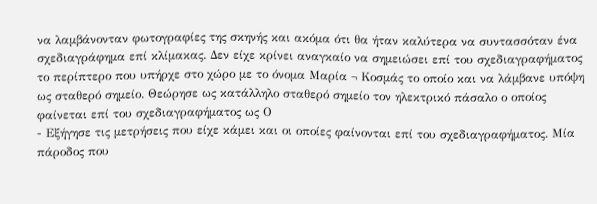να λαμβάνονταν φωτογραφίες της σκηνής και ακόμα ότι θα ήταν καλύτερα να συντασσόταν ένα σχεδιαγράφημα επί κλίμακας. Δεν είχε κρίνει αναγκαίο να σημειώσει επί του σχεδιαγραφήματος το περίπτερο που υπήρχε στο χώρο με το όνομα Μαρία ¬ Κοσμάς το οποίο και να λάμβανε υπόψη ως σταθερό σημείο. Θεώρησε ως κατάλληλο σταθερό σημείο τον ηλεκτρικό πάσαλο ο οποίος φαίνεται επί του σχεδιαγραφήματος ως Ο
- Εξήγησε τις μετρήσεις που είχε κάμει και οι οποίες φαίνονται επί του σχεδιαγραφήματος. Μία πάροδος που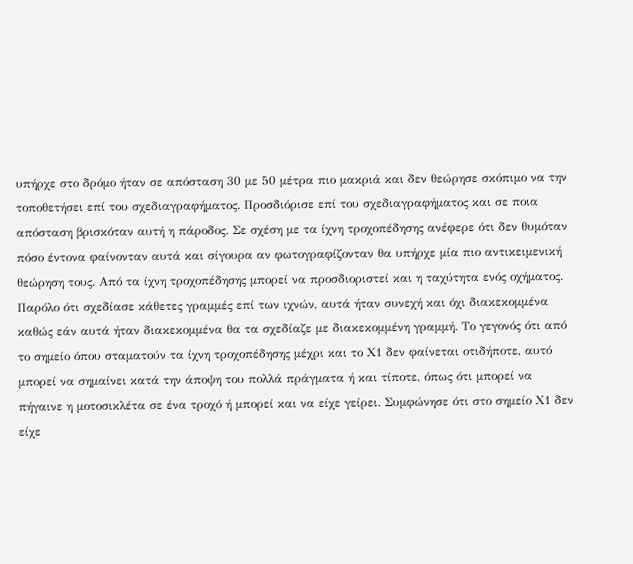υπήρχε στο δρόμο ήταν σε απόσταση 30 με 50 μέτρα πιο μακριά και δεν θεώρησε σκόπιμο να την τοποθετήσει επί του σχεδιαγραφήματος. Προσδιόρισε επί του σχεδιαγραφήματος και σε ποια απόσταση βρισκόταν αυτή η πάροδος. Σε σχέση με τα ίχνη τροχοπέδησης ανέφερε ότι δεν θυμόταν πόσο έντονα φαίνονταν αυτά και σίγουρα αν φωτογραφίζονταν θα υπήρχε μία πιο αντικειμενική θεώρηση τους. Από τα ίχνη τροχοπέδησης μπορεί να προσδιοριστεί και η ταχύτητα ενός οχήματος. Παρόλο ότι σχεδίασε κάθετες γραμμές επί των ιχνών, αυτά ήταν συνεχή και όχι διακεκομμένα καθώς εάν αυτά ήταν διακεκομμένα θα τα σχεδίαζε με διακεκομμένη γραμμή. Το γεγονός ότι από το σημείο όπου σταματούν τα ίχνη τροχοπέδησης μέχρι και το Χ1 δεν φαίνεται οτιδήποτε, αυτό μπορεί να σημαίνει κατά την άποψη του πολλά πράγματα ή και τίποτε, όπως ότι μπορεί να πήγαινε η μοτοσικλέτα σε ένα τροχό ή μπορεί και να είχε γείρει. Συμφώνησε ότι στο σημείο Χ1 δεν είχε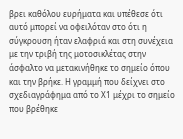βρει καθόλου ευρήματα και υπέθεσε ότι αυτό μπορεί να οφειλόταν στο ότι η σύγκρουση ήταν ελαφριά και στη συνέχεια με την τριβή της μοτοσικλέτας στην άσφαλτο να μετακινήθηκε το σημείο όπου και την βρήκε. Η γραμμή που δείχνει στο σχεδιαγράφημα από το Χ1 μέχρι το σημείο που βρέθηκε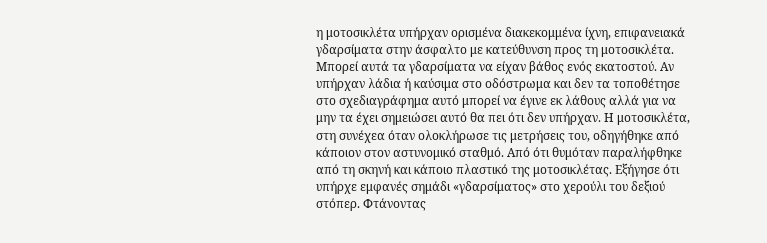η μοτοσικλέτα υπήρχαν ορισμένα διακεκομμένα ίχνη, επιφανειακά γδαρσίματα στην άσφαλτο με κατεύθυνση προς τη μοτοσικλέτα. Μπορεί αυτά τα γδαρσίματα να είχαν βάθος ενός εκατοστού. Αν υπήρχαν λάδια ή καύσιμα στο οδόστρωμα και δεν τα τοποθέτησε στο σχεδιαγράφημα αυτό μπορεί να έγινε εκ λάθους αλλά για να μην τα έχει σημειώσει αυτό θα πει ότι δεν υπήρχαν. Η μοτοσικλέτα, στη συνέχεα όταν ολοκλήρωσε τις μετρήσεις του, οδηγήθηκε από κάποιον στον αστυνομικό σταθμό. Από ότι θυμόταν παραλήφθηκε από τη σκηνή και κάποιο πλαστικό της μοτοσικλέτας. Εξήγησε ότι υπήρχε εμφανές σημάδι «γδαρσίματος» στο χερούλι του δεξιού στόπερ. Φτάνοντας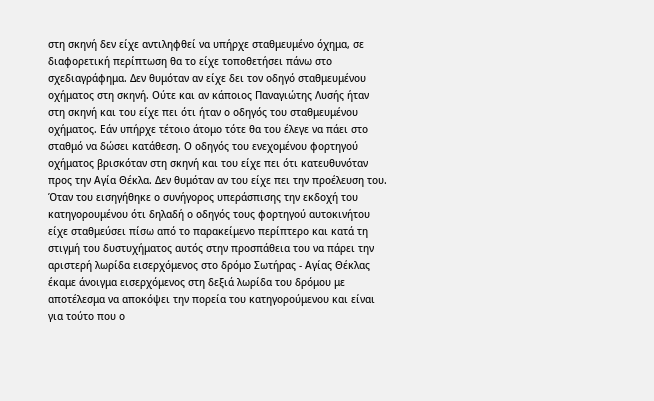στη σκηνή δεν είχε αντιληφθεί να υπήρχε σταθμευμένο όχημα, σε διαφορετική περίπτωση θα το είχε τοποθετήσει πάνω στο σχεδιαγράφημα. Δεν θυμόταν αν είχε δει τον οδηγό σταθμευμένου οχήματος στη σκηνή. Ούτε και αν κάποιος Παναγιώτης Λυσής ήταν στη σκηνή και του είχε πει ότι ήταν ο οδηγός του σταθμευμένου οχήματος. Εάν υπήρχε τέτοιο άτομο τότε θα του έλεγε να πάει στο σταθμό να δώσει κατάθεση. Ο οδηγός του ενεχομένου φορτηγού οχήματος βρισκόταν στη σκηνή και του είχε πει ότι κατευθυνόταν προς την Αγία Θέκλα. Δεν θυμόταν αν του είχε πει την προέλευση του. Όταν του εισηγήθηκε ο συνήγορος υπεράσπισης την εκδοχή του κατηγορουμένου ότι δηλαδή ο οδηγός τους φορτηγού αυτοκινήτου είχε σταθμεύσει πίσω από το παρακείμενο περίπτερο και κατά τη στιγμή του δυστυχήματος αυτός στην προσπάθεια του να πάρει την αριστερή λωρίδα εισερχόμενος στο δρόμο Σωτήρας - Αγίας Θέκλας έκαμε άνοιγμα εισερχόμενος στη δεξιά λωρίδα του δρόμου με αποτέλεσμα να αποκόψει την πορεία του κατηγορούμενου και είναι για τούτο που ο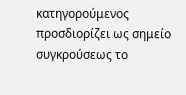κατηγορούμενος προσδιορίζει ως σημείο συγκρούσεως το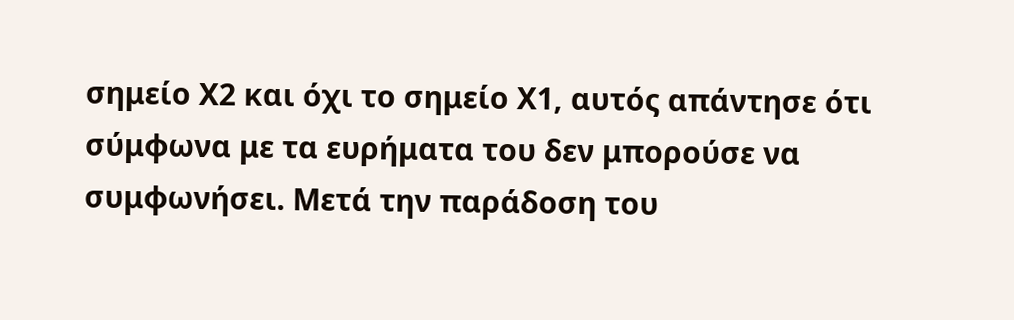σημείο Χ2 και όχι το σημείο Χ1, αυτός απάντησε ότι σύμφωνα με τα ευρήματα του δεν μπορούσε να συμφωνήσει. Μετά την παράδοση του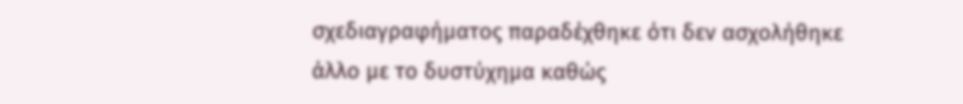σχεδιαγραφήματος παραδέχθηκε ότι δεν ασχολήθηκε άλλο με το δυστύχημα καθώς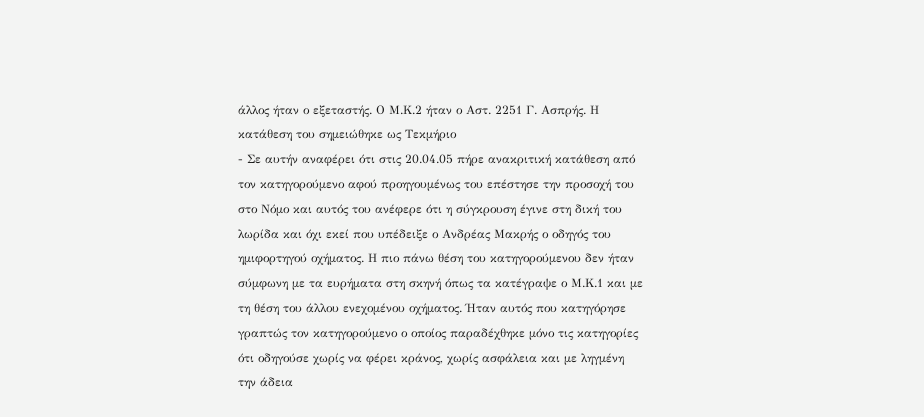άλλος ήταν ο εξεταστής. Ο Μ.Κ.2 ήταν ο Αστ. 2251 Γ. Ασπρής. Η κατάθεση του σημειώθηκε ως Τεκμήριο
- Σε αυτήν αναφέρει ότι στις 20.04.05 πήρε ανακριτική κατάθεση από τον κατηγορούμενο αφού προηγουμένως του επέστησε την προσοχή του στο Νόμο και αυτός του ανέφερε ότι η σύγκρουση έγινε στη δική του λωρίδα και όχι εκεί που υπέδειξε ο Ανδρέας Μακρής ο οδηγός του ημιφορτηγού οχήματος. Η πιο πάνω θέση του κατηγορούμενου δεν ήταν σύμφωνη με τα ευρήματα στη σκηνή όπως τα κατέγραψε ο Μ.Κ.1 και με τη θέση του άλλου ενεχομένου οχήματος. Ήταν αυτός που κατηγόρησε γραπτώς τον κατηγορούμενο ο οποίος παραδέχθηκε μόνο τις κατηγορίες ότι οδηγούσε χωρίς να φέρει κράνος, χωρίς ασφάλεια και με ληγμένη την άδεια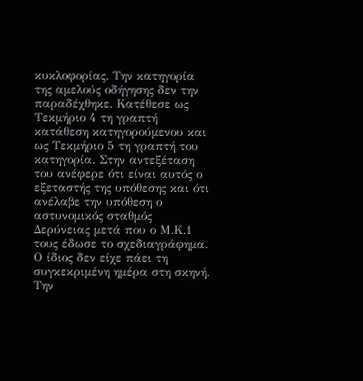κυκλοφορίας. Την κατηγορία της αμελούς οδήγησης δεν την παραδέχθηκε. Κατέθεσε ως Τεκμήριο 4 τη γραπτή κατάθεση κατηγορούμενου και ως Τεκμήριο 5 τη γραπτή του κατηγορία. Στην αντεξέταση του ανέφερε ότι είναι αυτός ο εξεταστής της υπόθεσης και ότι ανέλαβε την υπόθεση ο αστυνομικός σταθμός Δερύνειας μετά που ο Μ.Κ.1 τους έδωσε το σχεδιαγράφημα. Ο ίδιος δεν είχε πάει τη συγκεκριμένη ημέρα στη σκηνή. Την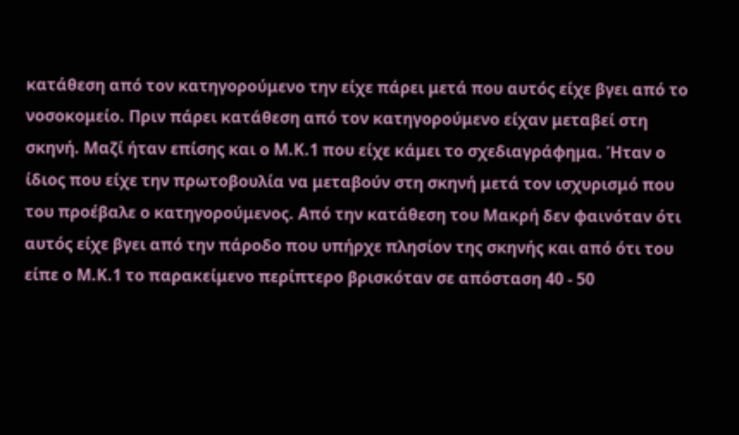κατάθεση από τον κατηγορούμενο την είχε πάρει μετά που αυτός είχε βγει από το νοσοκομείο. Πριν πάρει κατάθεση από τον κατηγορούμενο είχαν μεταβεί στη σκηνή. Μαζί ήταν επίσης και ο Μ.Κ.1 που είχε κάμει το σχεδιαγράφημα. Ήταν ο ίδιος που είχε την πρωτοβουλία να μεταβούν στη σκηνή μετά τον ισχυρισμό που του προέβαλε ο κατηγορούμενος. Από την κατάθεση του Μακρή δεν φαινόταν ότι αυτός είχε βγει από την πάροδο που υπήρχε πλησίον της σκηνής και από ότι του είπε ο Μ.Κ.1 το παρακείμενο περίπτερο βρισκόταν σε απόσταση 40 - 50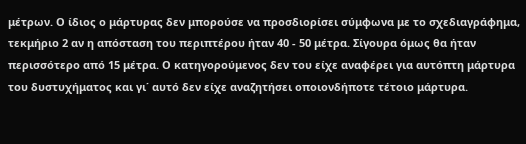μέτρων. Ο ίδιος ο μάρτυρας δεν μπορούσε να προσδιορίσει σύμφωνα με το σχεδιαγράφημα, τεκμήριο 2 αν η απόσταση του περιπτέρου ήταν 40 - 50 μέτρα. Σίγουρα όμως θα ήταν περισσότερο από 15 μέτρα. Ο κατηγορούμενος δεν του είχε αναφέρει για αυτόπτη μάρτυρα του δυστυχήματος και γι΄ αυτό δεν είχε αναζητήσει οποιονδήποτε τέτοιο μάρτυρα.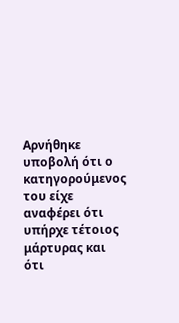Αρνήθηκε υποβολή ότι ο κατηγορούμενος του είχε αναφέρει ότι υπήρχε τέτοιος μάρτυρας και ότι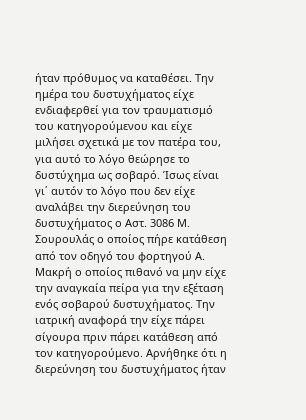ήταν πρόθυμος να καταθέσει. Την ημέρα του δυστυχήματος είχε ενδιαφερθεί για τον τραυματισμό του κατηγορούμενου και είχε μιλήσει σχετικά με τον πατέρα του, για αυτό το λόγο θεώρησε το δυστύχημα ως σοβαρό. Ίσως είναι γι΄ αυτόν το λόγο που δεν είχε αναλάβει την διερεύνηση του δυστυχήματος ο Αστ. 3086 Μ. Σουρουλάς ο οποίος πήρε κατάθεση από τον οδηγό του φορτηγού Α. Μακρή ο οποίος πιθανό να μην είχε την αναγκαία πείρα για την εξέταση ενός σοβαρού δυστυχήματος. Την ιατρική αναφορά την είχε πάρει σίγουρα πριν πάρει κατάθεση από τον κατηγορούμενο. Αρνήθηκε ότι η διερεύνηση του δυστυχήματος ήταν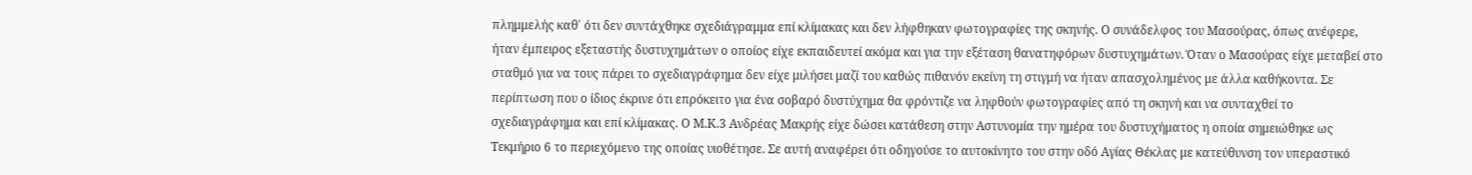πλημμελής καθ΄ ότι δεν συντάχθηκε σχεδιάγραμμα επί κλίμακας και δεν λήφθηκαν φωτογραφίες της σκηνής. Ο συνάδελφος του Μασούρας, όπως ανέφερε, ήταν έμπειρος εξεταστής δυστυχημάτων ο οποίος είχε εκπαιδευτεί ακόμα και για την εξέταση θανατηφόρων δυστυχημάτων. Όταν ο Μασούρας είχε μεταβεί στο σταθμό για να τους πάρει το σχεδιαγράφημα δεν είχε μιλήσει μαζί του καθώς πιθανόν εκείνη τη στιγμή να ήταν απασχολημένος με άλλα καθήκοντα. Σε περίπτωση που ο ίδιος έκρινε ότι επρόκειτο για ένα σοβαρό δυστύχημα θα φρόντιζε να ληφθούν φωτογραφίες από τη σκηνή και να συνταχθεί το σχεδιαγράφημα και επί κλίμακας. Ο Μ.Κ.3 Ανδρέας Μακρής είχε δώσει κατάθεση στην Αστυνομία την ημέρα του δυστυχήματος η οποία σημειώθηκε ως Τεκμήριο 6 το περιεχόμενο της οποίας υιοθέτησε. Σε αυτή αναφέρει ότι οδηγούσε το αυτοκίνητο του στην οδό Αγίας Θέκλας με κατεύθυνση τον υπεραστικό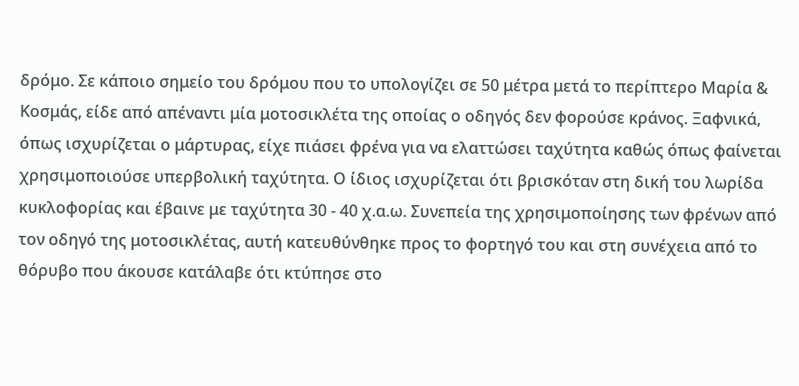δρόμο. Σε κάποιο σημείο του δρόμου που το υπολογίζει σε 50 μέτρα μετά το περίπτερο Μαρία & Κοσμάς, είδε από απέναντι μία μοτοσικλέτα της οποίας ο οδηγός δεν φορούσε κράνος. Ξαφνικά, όπως ισχυρίζεται ο μάρτυρας, είχε πιάσει φρένα για να ελαττώσει ταχύτητα καθώς όπως φαίνεται χρησιμοποιούσε υπερβολική ταχύτητα. Ο ίδιος ισχυρίζεται ότι βρισκόταν στη δική του λωρίδα κυκλοφορίας και έβαινε με ταχύτητα 30 - 40 χ.α.ω. Συνεπεία της χρησιμοποίησης των φρένων από τον οδηγό της μοτοσικλέτας, αυτή κατευθύνθηκε προς το φορτηγό του και στη συνέχεια από το θόρυβο που άκουσε κατάλαβε ότι κτύπησε στο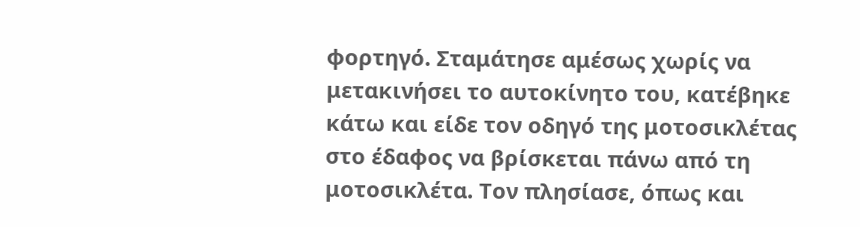φορτηγό. Σταμάτησε αμέσως χωρίς να μετακινήσει το αυτοκίνητο του, κατέβηκε κάτω και είδε τον οδηγό της μοτοσικλέτας στο έδαφος να βρίσκεται πάνω από τη μοτοσικλέτα. Τον πλησίασε, όπως και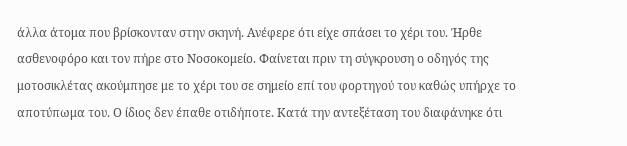άλλα άτομα που βρίσκονταν στην σκηνή. Ανέφερε ότι είχε σπάσει το χέρι του. Ήρθε ασθενοφόρο και τον πήρε στο Νοσοκομείο. Φαίνεται πριν τη σύγκρουση ο οδηγός της μοτοσικλέτας ακούμπησε με το χέρι του σε σημείο επί του φορτηγού του καθώς υπήρχε το αποτύπωμα του. Ο ίδιος δεν έπαθε οτιδήποτε. Κατά την αντεξέταση του διαφάνηκε ότι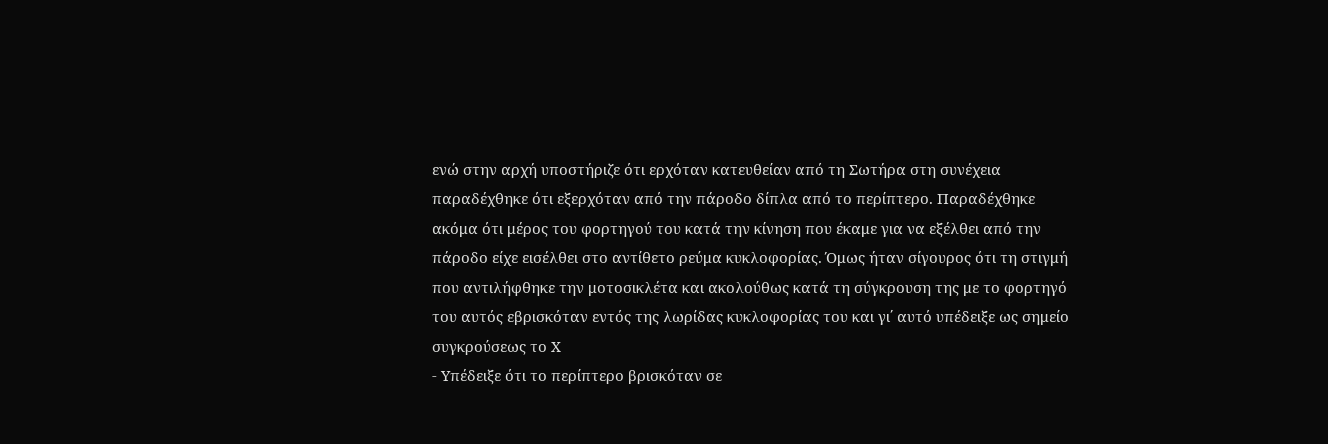ενώ στην αρχή υποστήριζε ότι ερχόταν κατευθείαν από τη Σωτήρα στη συνέχεια παραδέχθηκε ότι εξερχόταν από την πάροδο δίπλα από το περίπτερο. Παραδέχθηκε ακόμα ότι μέρος του φορτηγού του κατά την κίνηση που έκαμε για να εξέλθει από την πάροδο είχε εισέλθει στο αντίθετο ρεύμα κυκλοφορίας. Όμως ήταν σίγουρος ότι τη στιγμή που αντιλήφθηκε την μοτοσικλέτα και ακολούθως κατά τη σύγκρουση της με το φορτηγό του αυτός εβρισκόταν εντός της λωρίδας κυκλοφορίας του και γι΄ αυτό υπέδειξε ως σημείο συγκρούσεως το Χ
- Υπέδειξε ότι το περίπτερο βρισκόταν σε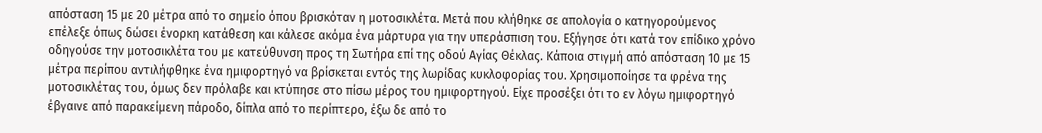απόσταση 15 με 20 μέτρα από το σημείο όπου βρισκόταν η μοτοσικλέτα. Μετά που κλήθηκε σε απολογία ο κατηγορούμενος επέλεξε όπως δώσει ένορκη κατάθεση και κάλεσε ακόμα ένα μάρτυρα για την υπεράσπιση του. Εξήγησε ότι κατά τον επίδικο χρόνο οδηγούσε την μοτοσικλέτα του με κατεύθυνση προς τη Σωτήρα επί της οδού Αγίας Θέκλας. Κάποια στιγμή από απόσταση 10 με 15 μέτρα περίπου αντιλήφθηκε ένα ημιφορτηγό να βρίσκεται εντός της λωρίδας κυκλοφορίας του. Χρησιμοποίησε τα φρένα της μοτοσικλέτας του, όμως δεν πρόλαβε και κτύπησε στο πίσω μέρος του ημιφορτηγού. Είχε προσέξει ότι το εν λόγω ημιφορτηγό έβγαινε από παρακείμενη πάροδο, δίπλα από το περίπτερο, έξω δε από το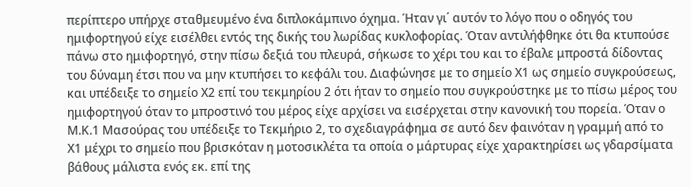περίπτερο υπήρχε σταθμευμένο ένα διπλοκάμπινο όχημα. Ήταν γι΄ αυτόν το λόγο που ο οδηγός του ημιφορτηγού είχε εισέλθει εντός της δικής του λωρίδας κυκλοφορίας. Όταν αντιλήφθηκε ότι θα κτυπούσε πάνω στο ημιφορτηγό, στην πίσω δεξιά του πλευρά, σήκωσε το χέρι του και το έβαλε μπροστά δίδοντας του δύναμη έτσι που να μην κτυπήσει το κεφάλι του. Διαφώνησε με το σημείο Χ1 ως σημείο συγκρούσεως, και υπέδειξε το σημείο Χ2 επί του τεκμηρίου 2 ότι ήταν το σημείο που συγκρούστηκε με το πίσω μέρος του ημιφορτηγού όταν το μπροστινό του μέρος είχε αρχίσει να εισέρχεται στην κανονική του πορεία. Όταν ο Μ.Κ.1 Μασούρας του υπέδειξε το Τεκμήριο 2, το σχεδιαγράφημα σε αυτό δεν φαινόταν η γραμμή από το Χ1 μέχρι το σημείο που βρισκόταν η μοτοσικλέτα τα οποία ο μάρτυρας είχε χαρακτηρίσει ως γδαρσίματα βάθους μάλιστα ενός εκ. επί της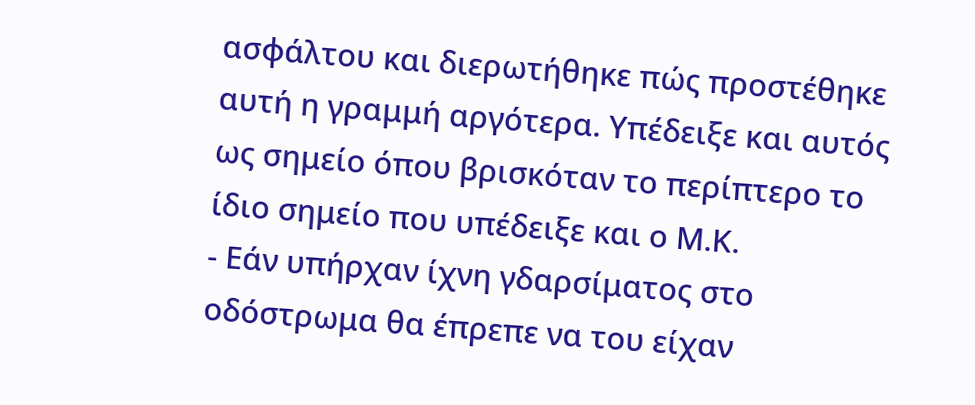ασφάλτου και διερωτήθηκε πώς προστέθηκε αυτή η γραμμή αργότερα. Υπέδειξε και αυτός ως σημείο όπου βρισκόταν το περίπτερο το ίδιο σημείο που υπέδειξε και ο Μ.Κ.
- Εάν υπήρχαν ίχνη γδαρσίματος στο οδόστρωμα θα έπρεπε να του είχαν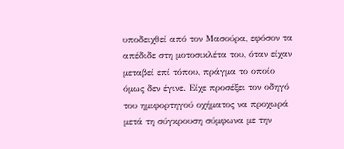υποδειχθεί από τον Μασούρα, εφόσον τα απέδιδε στη μοτοσικλέτα του, όταν είχαν μεταβεί επί τόπου, πράγμα το οποίο όμως δεν έγινε. Είχε προσέξει τον οδηγό του ημιφορτηγού οχήματος να προχωρά μετά τη σύγκρουση σύμφωνα με την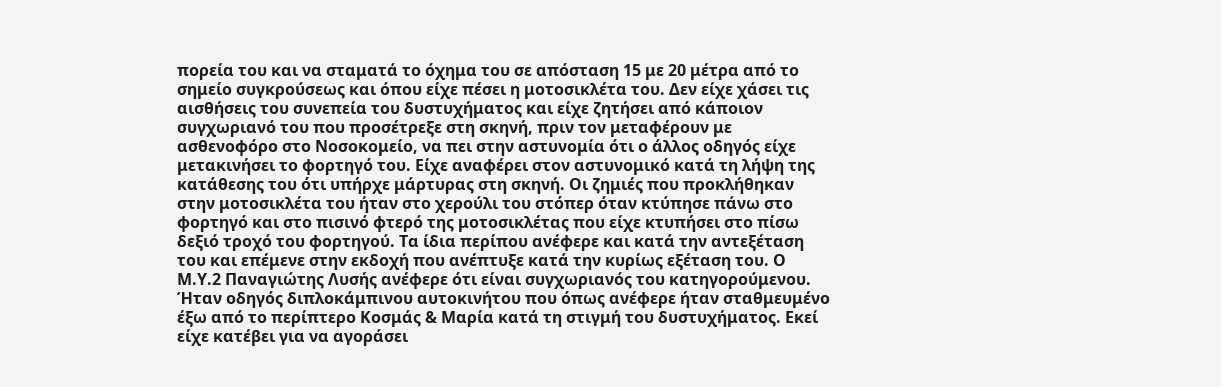πορεία του και να σταματά το όχημα του σε απόσταση 15 με 20 μέτρα από το σημείο συγκρούσεως και όπου είχε πέσει η μοτοσικλέτα του. Δεν είχε χάσει τις αισθήσεις του συνεπεία του δυστυχήματος και είχε ζητήσει από κάποιον συγχωριανό του που προσέτρεξε στη σκηνή, πριν τον μεταφέρουν με ασθενοφόρο στο Νοσοκομείο, να πει στην αστυνομία ότι ο άλλος οδηγός είχε μετακινήσει το φορτηγό του. Είχε αναφέρει στον αστυνομικό κατά τη λήψη της κατάθεσης του ότι υπήρχε μάρτυρας στη σκηνή. Οι ζημιές που προκλήθηκαν στην μοτοσικλέτα του ήταν στο χερούλι του στόπερ όταν κτύπησε πάνω στο φορτηγό και στο πισινό φτερό της μοτοσικλέτας που είχε κτυπήσει στο πίσω δεξιό τροχό του φορτηγού. Τα ίδια περίπου ανέφερε και κατά την αντεξέταση του και επέμενε στην εκδοχή που ανέπτυξε κατά την κυρίως εξέταση του. Ο Μ.Υ.2 Παναγιώτης Λυσής ανέφερε ότι είναι συγχωριανός του κατηγορούμενου. Ήταν οδηγός διπλοκάμπινου αυτοκινήτου που όπως ανέφερε ήταν σταθμευμένο έξω από το περίπτερο Κοσμάς & Μαρία κατά τη στιγμή του δυστυχήματος. Εκεί είχε κατέβει για να αγοράσει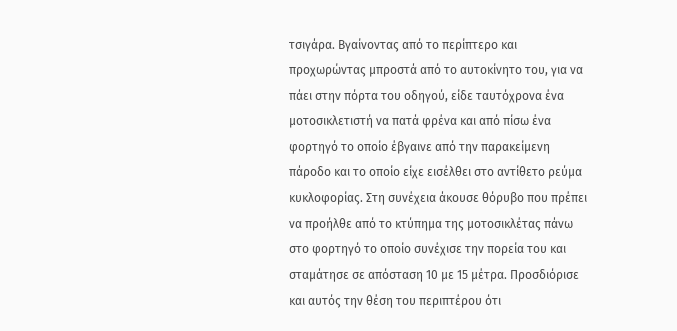τσιγάρα. Βγαίνοντας από το περίπτερο και προχωρώντας μπροστά από το αυτοκίνητο του, για να πάει στην πόρτα του οδηγού, είδε ταυτόχρονα ένα μοτοσικλετιστή να πατά φρένα και από πίσω ένα φορτηγό το οποίο έβγαινε από την παρακείμενη πάροδο και το οποίο είχε εισέλθει στο αντίθετο ρεύμα κυκλοφορίας. Στη συνέχεια άκουσε θόρυβο που πρέπει να προήλθε από το κτύπημα της μοτοσικλέτας πάνω στο φορτηγό το οποίο συνέχισε την πορεία του και σταμάτησε σε απόσταση 10 με 15 μέτρα. Προσδιόρισε και αυτός την θέση του περιπτέρου ότι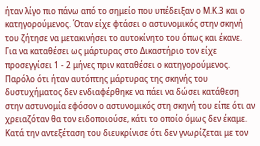ήταν λίγο πιο πάνω από το σημείο που υπέδειξαν ο Μ.Κ.3 και ο κατηγορούμενος. Όταν είχε φτάσει ο αστυνομικός στην σκηνή του ζήτησε να μετακινήσει το αυτοκίνητο του όπως και έκανε. Για να καταθέσει ως μάρτυρας στο Δικαστήριο τον είχε προσεγγίσει 1 - 2 μήνες πριν καταθέσει ο κατηγορούμενος. Παρόλο ότι ήταν αυτόπτης μάρτυρας της σκηνής του δυστυχήματος δεν ενδιαφέρθηκε να πάει να δώσει κατάθεση στην αστυνομία εφόσον ο αστυνομικός στη σκηνή του είπε ότι αν χρειαζόταν θα τον ειδοποιούσε, κάτι το οποίο όμως δεν έκαμε. Κατά την αντεξέταση του διευκρίνισε ότι δεν γνωρίζεται με τον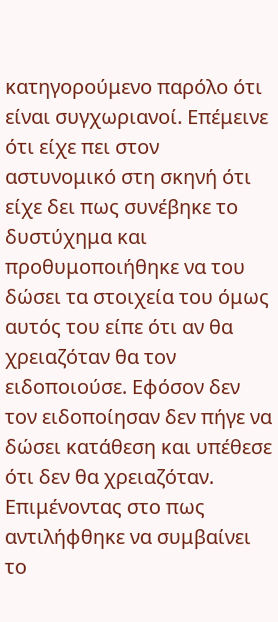κατηγορούμενο παρόλο ότι είναι συγχωριανοί. Επέμεινε ότι είχε πει στον αστυνομικό στη σκηνή ότι είχε δει πως συνέβηκε το δυστύχημα και προθυμοποιήθηκε να του δώσει τα στοιχεία του όμως αυτός του είπε ότι αν θα χρειαζόταν θα τον ειδοποιούσε. Εφόσον δεν τον ειδοποίησαν δεν πήγε να δώσει κατάθεση και υπέθεσε ότι δεν θα χρειαζόταν. Επιμένοντας στο πως αντιλήφθηκε να συμβαίνει το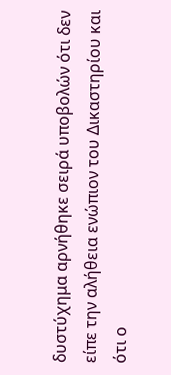δυστύχημα αρνήθηκε σειρά υποβολών ότι δεν είπε την αλήθεια ενώπιον του Δικαστηρίου και ότι ο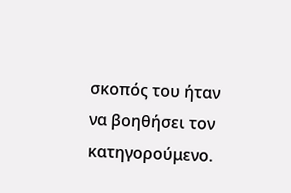σκοπός του ήταν να βοηθήσει τον κατηγορούμενο.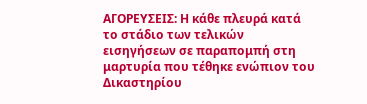ΑΓΟΡΕΥΣΕΙΣ: Η κάθε πλευρά κατά το στάδιο των τελικών εισηγήσεων σε παραπομπή στη μαρτυρία που τέθηκε ενώπιον του Δικαστηρίου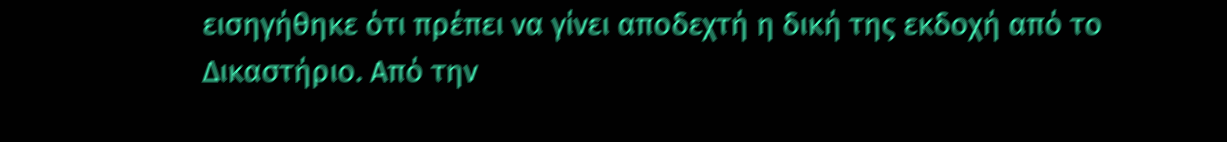εισηγήθηκε ότι πρέπει να γίνει αποδεχτή η δική της εκδοχή από το Δικαστήριο. Από την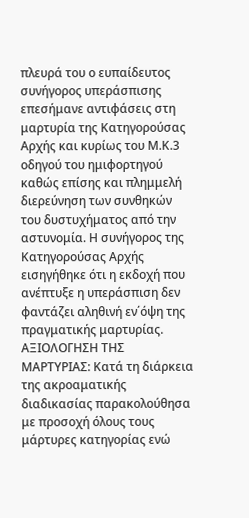πλευρά του ο ευπαίδευτος συνήγορος υπεράσπισης επεσήμανε αντιφάσεις στη μαρτυρία της Κατηγορούσας Αρχής και κυρίως του Μ.Κ.3 οδηγού του ημιφορτηγού καθώς επίσης και πλημμελή διερεύνηση των συνθηκών του δυστυχήματος από την αστυνομία. Η συνήγορος της Κατηγορούσας Αρχής εισηγήθηκε ότι η εκδοχή που ανέπτυξε η υπεράσπιση δεν φαντάζει αληθινή εν΄όψη της πραγματικής μαρτυρίας. ΑΞΙΟΛΟΓΗΣΗ ΤΗΣ ΜΑΡΤΥΡΙΑΣ: Κατά τη διάρκεια της ακροαματικής διαδικασίας παρακολούθησα με προσοχή όλους τους μάρτυρες κατηγορίας ενώ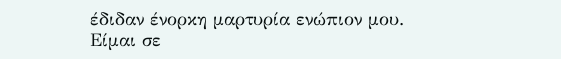έδιδαν ένορκη μαρτυρία ενώπιον μου. Είμαι σε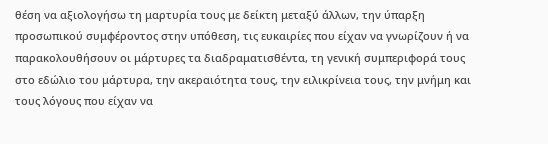θέση να αξιολογήσω τη μαρτυρία τους με δείκτη μεταξύ άλλων, την ύπαρξη προσωπικού συμφέροντος στην υπόθεση, τις ευκαιρίες που είχαν να γνωρίζουν ή να παρακολουθήσουν οι μάρτυρες τα διαδραματισθέντα, τη γενική συμπεριφορά τους στο εδώλιο του μάρτυρα, την ακεραιότητα τους, την ειλικρίνεια τους, την μνήμη και τους λόγους που είχαν να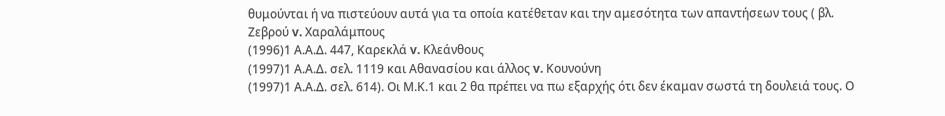θυμούνται ή να πιστεύουν αυτά για τα οποία κατέθεταν και την αμεσότητα των απαντήσεων τους ( βλ. Ζεβρού v. Χαραλάμπους
(1996)1 Α.Α.Δ. 447, Καρεκλά v. Κλεάνθους
(1997)1 Α.Α.Δ. σελ. 1119 και Αθανασίου και άλλος v. Κουνούνη
(1997)1 Α.Α.Δ. σελ. 614). Οι Μ.Κ.1 και 2 θα πρέπει να πω εξαρχής ότι δεν έκαμαν σωστά τη δουλειά τους. Ο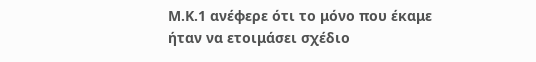Μ.Κ.1 ανέφερε ότι το μόνο που έκαμε ήταν να ετοιμάσει σχέδιο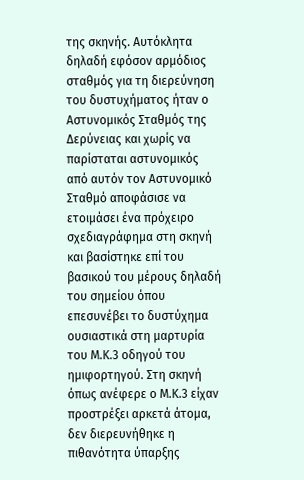της σκηνής. Αυτόκλητα δηλαδή εφόσον αρμόδιος σταθμός για τη διερεύνηση του δυστυχήματος ήταν ο Αστυνομικός Σταθμός της Δερύνειας και χωρίς να παρίσταται αστυνομικός από αυτόν τον Αστυνομικό Σταθμό αποφάσισε να ετοιμάσει ένα πρόχειρο σχεδιαγράφημα στη σκηνή και βασίστηκε επί του βασικού του μέρους δηλαδή του σημείου όπου επεσυνέβει το δυστύχημα ουσιαστικά στη μαρτυρία του Μ.Κ.3 οδηγού του ημιφορτηγού. Στη σκηνή όπως ανέφερε ο Μ.Κ.3 είχαν προστρέξει αρκετά άτομα, δεν διερευνήθηκε η πιθανότητα ύπαρξης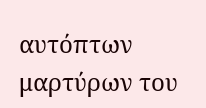αυτόπτων μαρτύρων του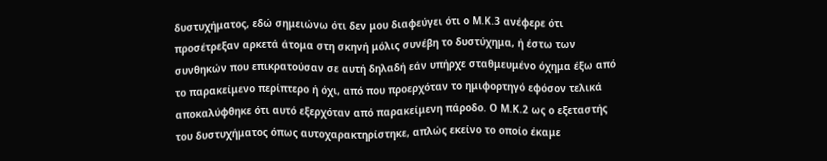δυστυχήματος, εδώ σημειώνω ότι δεν μου διαφεύγει ότι ο Μ.Κ.3 ανέφερε ότι προσέτρεξαν αρκετά άτομα στη σκηνή μόλις συνέβη το δυστύχημα, ή έστω των συνθηκών που επικρατούσαν σε αυτή δηλαδή εάν υπήρχε σταθμευμένο όχημα έξω από το παρακείμενο περίπτερο ή όχι, από που προερχόταν το ημιφορτηγό εφόσον τελικά αποκαλύφθηκε ότι αυτό εξερχόταν από παρακείμενη πάροδο. Ο Μ.Κ.2 ως ο εξεταστής του δυστυχήματος όπως αυτοχαρακτηρίστηκε, απλώς εκείνο το οποίο έκαμε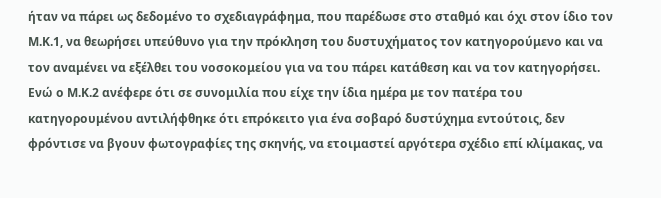ήταν να πάρει ως δεδομένο το σχεδιαγράφημα, που παρέδωσε στο σταθμό και όχι στον ίδιο τον Μ.Κ.1, να θεωρήσει υπεύθυνο για την πρόκληση του δυστυχήματος τον κατηγορούμενο και να τον αναμένει να εξέλθει του νοσοκομείου για να του πάρει κατάθεση και να τον κατηγορήσει. Ενώ ο Μ.Κ.2 ανέφερε ότι σε συνομιλία που είχε την ίδια ημέρα με τον πατέρα του κατηγορουμένου αντιλήφθηκε ότι επρόκειτο για ένα σοβαρό δυστύχημα εντούτοις, δεν φρόντισε να βγουν φωτογραφίες της σκηνής, να ετοιμαστεί αργότερα σχέδιο επί κλίμακας, να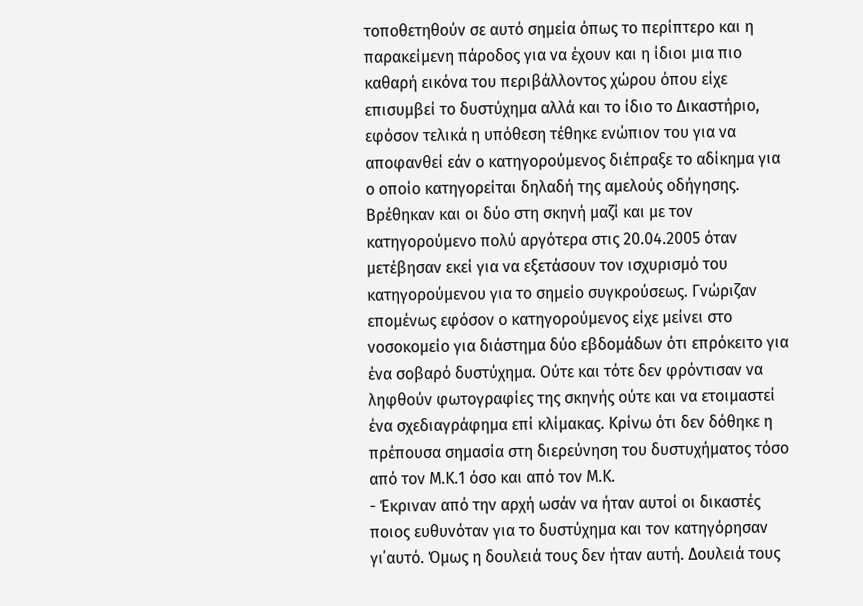τοποθετηθούν σε αυτό σημεία όπως το περίπτερο και η παρακείμενη πάροδος για να έχουν και η ίδιοι μια πιο καθαρή εικόνα του περιβάλλοντος χώρου όπου είχε επισυμβεί το δυστύχημα αλλά και το ίδιο το Δικαστήριο, εφόσον τελικά η υπόθεση τέθηκε ενώπιον του για να αποφανθεί εάν ο κατηγορούμενος διέπραξε το αδίκημα για ο οποίο κατηγορείται δηλαδή της αμελούς οδήγησης. Βρέθηκαν και οι δύο στη σκηνή μαζί και με τον κατηγορούμενο πολύ αργότερα στις 20.04.2005 όταν μετέβησαν εκεί για να εξετάσουν τον ισχυρισμό του κατηγορούμενου για το σημείο συγκρούσεως. Γνώριζαν επομένως εφόσον ο κατηγορούμενος είχε μείνει στο νοσοκομείο για διάστημα δύο εβδομάδων ότι επρόκειτο για ένα σοβαρό δυστύχημα. Ούτε και τότε δεν φρόντισαν να ληφθούν φωτογραφίες της σκηνής ούτε και να ετοιμαστεί ένα σχεδιαγράφημα επί κλίμακας. Κρίνω ότι δεν δόθηκε η πρέπουσα σημασία στη διερεύνηση του δυστυχήματος τόσο από τον Μ.Κ.1 όσο και από τον Μ.Κ.
- Έκριναν από την αρχή ωσάν να ήταν αυτοί οι δικαστές ποιος ευθυνόταν για το δυστύχημα και τον κατηγόρησαν γι΄αυτό. Όμως η δουλειά τους δεν ήταν αυτή. Δουλειά τους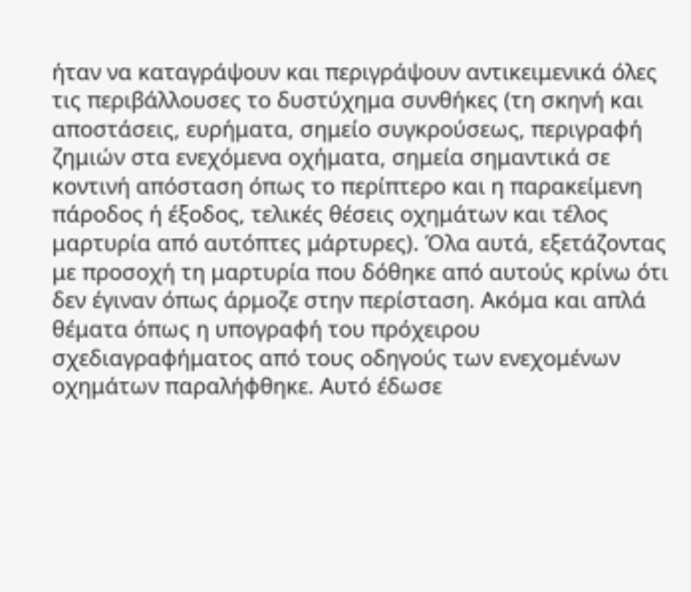ήταν να καταγράψουν και περιγράψουν αντικειμενικά όλες τις περιβάλλουσες το δυστύχημα συνθήκες (τη σκηνή και αποστάσεις, ευρήματα, σημείο συγκρούσεως, περιγραφή ζημιών στα ενεχόμενα οχήματα, σημεία σημαντικά σε κοντινή απόσταση όπως το περίπτερο και η παρακείμενη πάροδος ή έξοδος, τελικές θέσεις οχημάτων και τέλος μαρτυρία από αυτόπτες μάρτυρες). Όλα αυτά, εξετάζοντας με προσοχή τη μαρτυρία που δόθηκε από αυτούς κρίνω ότι δεν έγιναν όπως άρμοζε στην περίσταση. Ακόμα και απλά θέματα όπως η υπογραφή του πρόχειρου σχεδιαγραφήματος από τους οδηγούς των ενεχομένων οχημάτων παραλήφθηκε. Αυτό έδωσε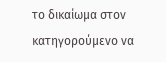το δικαίωμα στον κατηγορούμενο να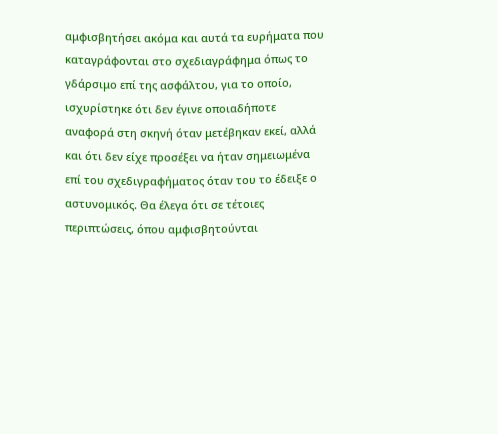αμφισβητήσει ακόμα και αυτά τα ευρήματα που καταγράφονται στο σχεδιαγράφημα όπως το γδάρσιμο επί της ασφάλτου, για το οποίο, ισχυρίστηκε ότι δεν έγινε οποιαδήποτε αναφορά στη σκηνή όταν μετέβηκαν εκεί, αλλά και ότι δεν είχε προσέξει να ήταν σημειωμένα επί του σχεδιγραφήματος όταν του το έδειξε ο αστυνομικός. Θα έλεγα ότι σε τέτοιες περιπτώσεις, όπου αμφισβητούνται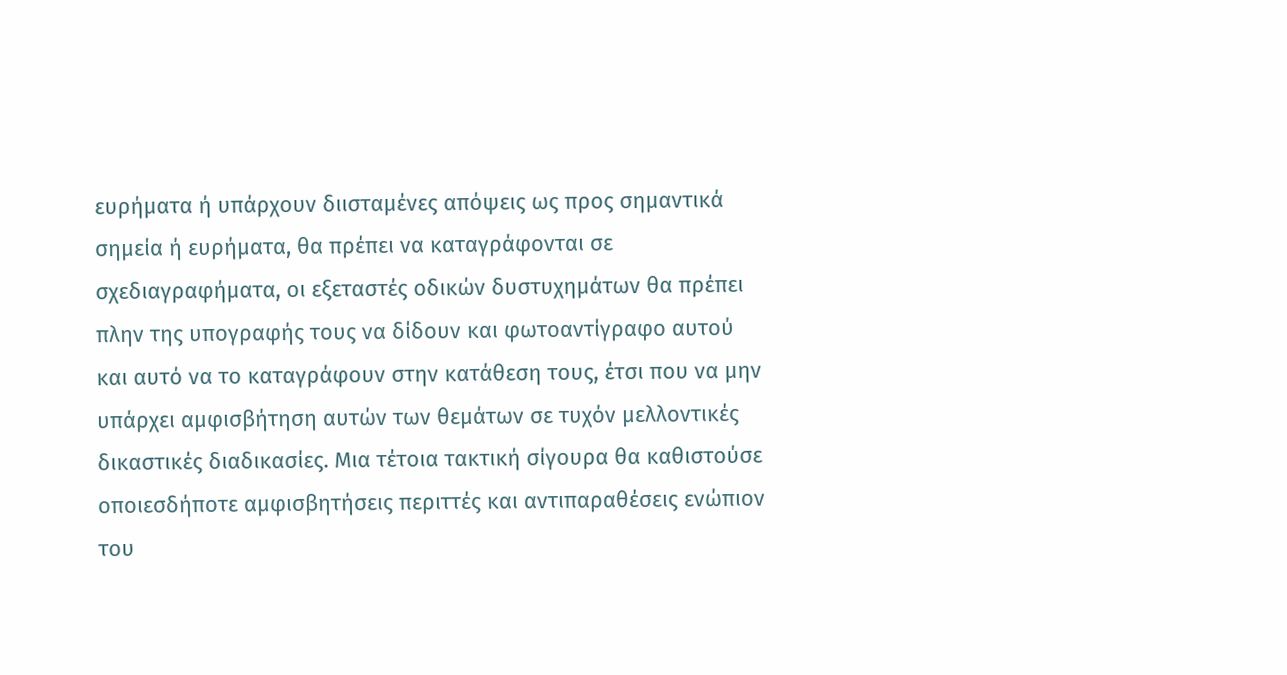ευρήματα ή υπάρχουν διισταμένες απόψεις ως προς σημαντικά σημεία ή ευρήματα, θα πρέπει να καταγράφονται σε σχεδιαγραφήματα, οι εξεταστές οδικών δυστυχημάτων θα πρέπει πλην της υπογραφής τους να δίδουν και φωτοαντίγραφο αυτού και αυτό να το καταγράφουν στην κατάθεση τους, έτσι που να μην υπάρχει αμφισβήτηση αυτών των θεμάτων σε τυχόν μελλοντικές δικαστικές διαδικασίες. Μια τέτοια τακτική σίγουρα θα καθιστούσε οποιεσδήποτε αμφισβητήσεις περιττές και αντιπαραθέσεις ενώπιον του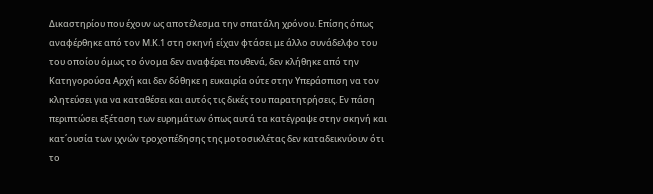Δικαστηρίου που έχουν ως αποτέλεσμα την σπατάλη χρόνου. Επίσης όπως αναφέρθηκε από τον Μ.Κ.1 στη σκηνή είχαν φτάσει με άλλο συνάδελφο του του οποίου όμως το όνομα δεν αναφέρει πουθενά, δεν κλήθηκε από την Κατηγορούσα Αρχή και δεν δόθηκε η ευκαιρία ούτε στην Υπεράσπιση να τον κλητεύσει για να καταθέσει και αυτός τις δικές του παρατητρήσεις. Εν πάση περιπτώσει εξέταση των ευρημάτων όπως αυτά τα κατέγραψε στην σκηνή και κατ΄ουσία των ιχνών τροχοπέδησης της μοτοσικλέτας δεν καταδεικνύουν ότι το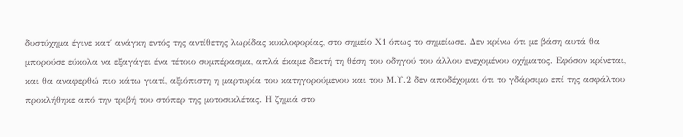δυστύχημα έγινε κατ΄ ανάγκη εντός της αντίθετης λωρίδας κυκλοφορίας, στο σημείο Χ1 όπως το σημείωσε. Δεν κρίνω ότι με βάση αυτά θα μπορούσε εύκολα να εξαγάγει ένα τέτοιο συμπέρασμα, απλά έκαμε δεκτή τη θέση του οδηγού του άλλου ενεχομένου οχήματος. Εφόσον κρίνεται, και θα αναφερθώ πιο κάτω γιατί, αξιόπιστη η μαρτυρία του κατηγορούμενου και του Μ.Υ.2 δεν αποδέχομαι ότι το γδάρσιμο επί της ασφάλτου προκλήθηκε από την τριβή του στόπερ της μοτοσικλέτας. Η ζημιά στο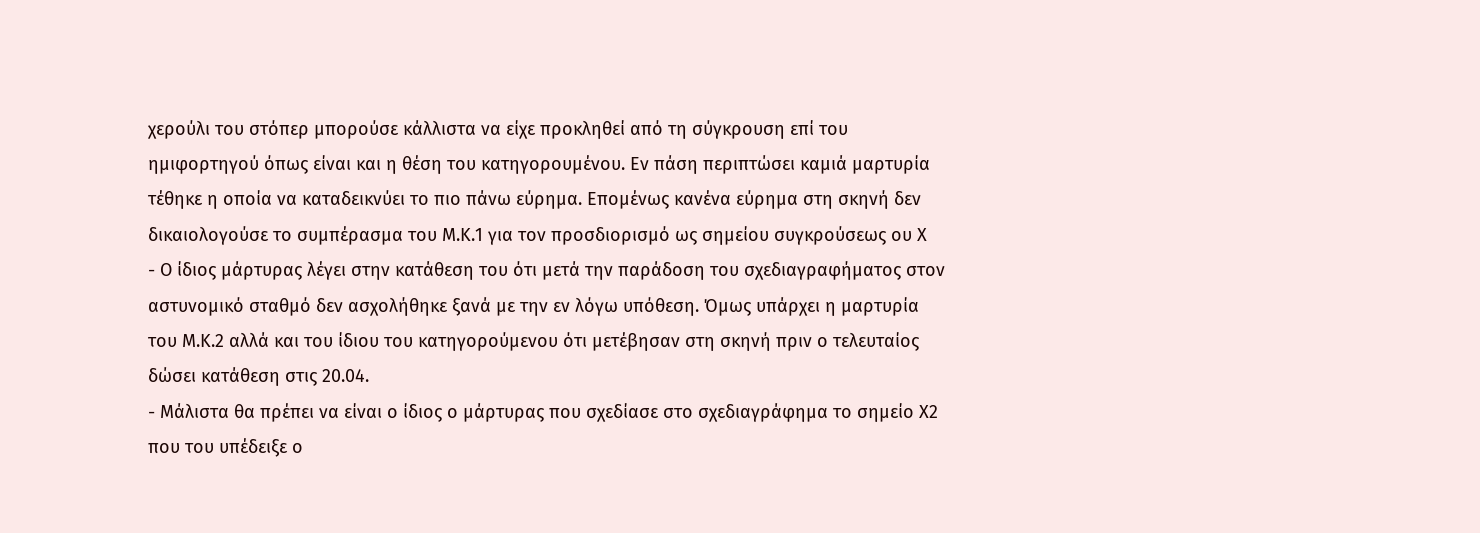χερούλι του στόπερ μπορούσε κάλλιστα να είχε προκληθεί από τη σύγκρουση επί του ημιφορτηγού όπως είναι και η θέση του κατηγορουμένου. Εν πάση περιπτώσει καμιά μαρτυρία τέθηκε η οποία να καταδεικνύει το πιο πάνω εύρημα. Επομένως κανένα εύρημα στη σκηνή δεν δικαιολογούσε το συμπέρασμα του Μ.Κ.1 για τον προσδιορισμό ως σημείου συγκρούσεως ου Χ
- Ο ίδιος μάρτυρας λέγει στην κατάθεση του ότι μετά την παράδοση του σχεδιαγραφήματος στον αστυνομικό σταθμό δεν ασχολήθηκε ξανά με την εν λόγω υπόθεση. Όμως υπάρχει η μαρτυρία του Μ.Κ.2 αλλά και του ίδιου του κατηγορούμενου ότι μετέβησαν στη σκηνή πριν ο τελευταίος δώσει κατάθεση στις 20.04.
- Μάλιστα θα πρέπει να είναι ο ίδιος ο μάρτυρας που σχεδίασε στο σχεδιαγράφημα το σημείο Χ2 που του υπέδειξε ο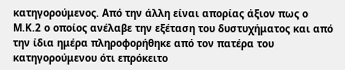κατηγορούμενος. Από την άλλη είναι απορίας άξιον πως ο Μ.Κ.2 ο οποίος ανέλαβε την εξέταση του δυστυχήματος και από την ίδια ημέρα πληροφορήθηκε από τον πατέρα του κατηγορούμενου ότι επρόκειτο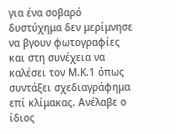για ένα σοβαρό δυστύχημα δεν μερίμνησε να βγουν φωτογραφίες και στη συνέχεια να καλέσει τον Μ.Κ.1 όπως συντάξει σχεδιαγράφημα επί κλίμακας. Ανέλαβε ο ίδιος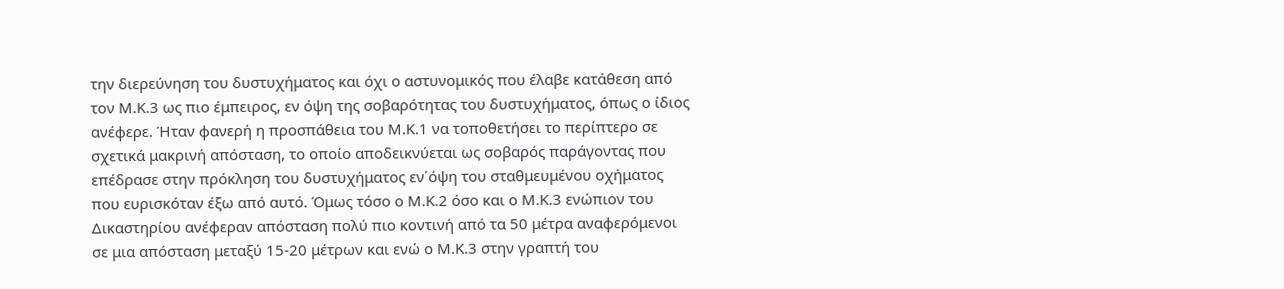την διερεύνηση του δυστυχήματος και όχι ο αστυνομικός που έλαβε κατάθεση από τον Μ.Κ.3 ως πιο έμπειρος, εν όψη της σοβαρότητας του δυστυχήματος, όπως ο ίδιος ανέφερε. Ήταν φανερή η προσπάθεια του Μ.Κ.1 να τοποθετήσει το περίπτερο σε σχετικά μακρινή απόσταση, το οποίο αποδεικνύεται ως σοβαρός παράγοντας που επέδρασε στην πρόκληση του δυστυχήματος εν΄όψη του σταθμευμένου οχήματος που ευρισκόταν έξω από αυτό. Όμως τόσο ο Μ.Κ.2 όσο και ο Μ.Κ.3 ενώπιον του Δικαστηρίου ανέφεραν απόσταση πολύ πιο κοντινή από τα 50 μέτρα αναφερόμενοι σε μια απόσταση μεταξύ 15-20 μέτρων και ενώ ο Μ.Κ.3 στην γραπτή του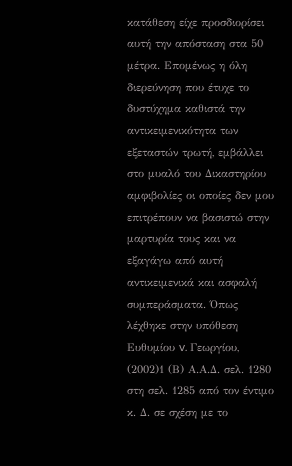κατάθεση είχε προσδιορίσει αυτή την απόσταση στα 50 μέτρα. Επομένως η όλη διερεύνηση που έτυχε το δυστύχημα καθιστά την αντικειμενικότητα των εξεταστών τρωτή, εμβάλλει στο μυαλό του Δικαστηρίου αμφιβολίες οι οποίες δεν μου επιτρέπουν να βασιστώ στην μαρτυρία τους και να εξαγάγω από αυτή αντικειμενικά και ασφαλή συμπεράσματα. Όπως λέχθηκε στην υπόθεση Ευθυμίου v. Γεωργίου,
(2002)1 (Β) Α.Α.Δ. σελ. 1280 στη σελ. 1285 από τον έντιμο κ. Δ. σε σχέση με το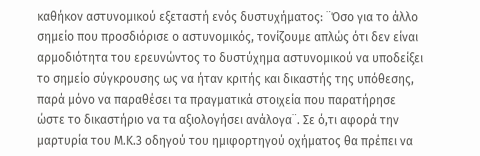καθήκον αστυνομικού εξεταστή ενός δυστυχήματος: ¨Όσο για το άλλο σημείο που προσδιόρισε ο αστυνομικός, τονίζουμε απλώς ότι δεν είναι αρμοδιότητα του ερευνώντος το δυστύχημα αστυνομικού να υποδείξει το σημείο σύγκρουσης ως να ήταν κριτής και δικαστής της υπόθεσης, παρά μόνο να παραθέσει τα πραγματικά στοιχεία που παρατήρησε ώστε το δικαστήριο να τα αξιολογήσει ανάλογα¨. Σε ό,τι αφορά την μαρτυρία του Μ.Κ.3 οδηγού του ημιφορτηγού οχήματος θα πρέπει να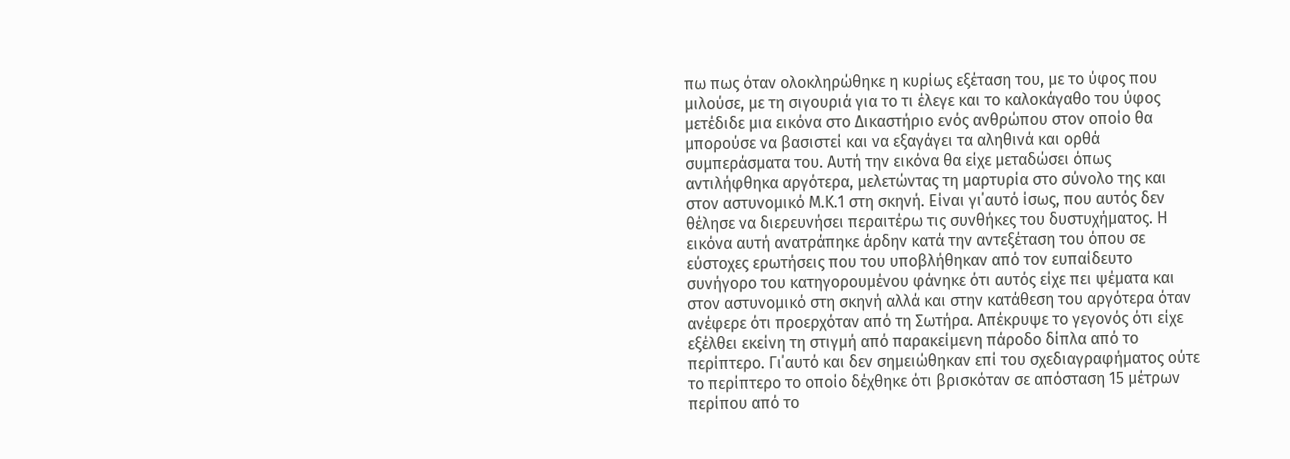πω πως όταν ολοκληρώθηκε η κυρίως εξέταση του, με το ύφος που μιλούσε, με τη σιγουριά για το τι έλεγε και το καλοκάγαθο του ύφος μετέδιδε μια εικόνα στο Δικαστήριο ενός ανθρώπου στον οποίο θα μπορούσε να βασιστεί και να εξαγάγει τα αληθινά και ορθά συμπεράσματα του. Αυτή την εικόνα θα είχε μεταδώσει όπως αντιλήφθηκα αργότερα, μελετώντας τη μαρτυρία στο σύνολο της και στον αστυνομικό Μ.Κ.1 στη σκηνή. Είναι γι΄αυτό ίσως, που αυτός δεν θέλησε να διερευνήσει περαιτέρω τις συνθήκες του δυστυχήματος. Η εικόνα αυτή ανατράπηκε άρδην κατά την αντεξέταση του όπου σε εύστοχες ερωτήσεις που του υποβλήθηκαν από τον ευπαίδευτο συνήγορο του κατηγορουμένου φάνηκε ότι αυτός είχε πει ψέματα και στον αστυνομικό στη σκηνή αλλά και στην κατάθεση του αργότερα όταν ανέφερε ότι προερχόταν από τη Σωτήρα. Απέκρυψε το γεγονός ότι είχε εξέλθει εκείνη τη στιγμή από παρακείμενη πάροδο δίπλα από το περίπτερο. Γι΄αυτό και δεν σημειώθηκαν επί του σχεδιαγραφήματος ούτε το περίπτερο το οποίο δέχθηκε ότι βρισκόταν σε απόσταση 15 μέτρων περίπου από το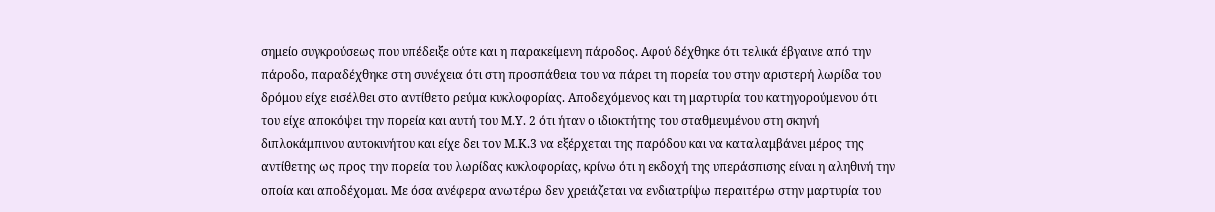σημείο συγκρούσεως που υπέδειξε ούτε και η παρακείμενη πάροδος. Αφού δέχθηκε ότι τελικά έβγαινε από την πάροδο, παραδέχθηκε στη συνέχεια ότι στη προσπάθεια του να πάρει τη πορεία του στην αριστερή λωρίδα του δρόμου είχε εισέλθει στο αντίθετο ρεύμα κυκλοφορίας. Αποδεχόμενος και τη μαρτυρία του κατηγορούμενου ότι του είχε αποκόψει την πορεία και αυτή του Μ.Υ. 2 ότι ήταν ο ιδιοκτήτης του σταθμευμένου στη σκηνή διπλοκάμπινου αυτοκινήτου και είχε δει τον Μ.Κ.3 να εξέρχεται της παρόδου και να καταλαμβάνει μέρος της αντίθετης ως προς την πορεία του λωρίδας κυκλοφορίας, κρίνω ότι η εκδοχή της υπεράσπισης είναι η αληθινή την οποία και αποδέχομαι. Με όσα ανέφερα ανωτέρω δεν χρειάζεται να ενδιατρίψω περαιτέρω στην μαρτυρία του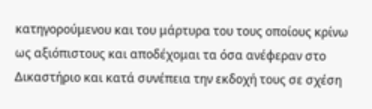κατηγορούμενου και του μάρτυρα του τους οποίους κρίνω ως αξιόπιστους και αποδέχομαι τα όσα ανέφεραν στο Δικαστήριο και κατά συνέπεια την εκδοχή τους σε σχέση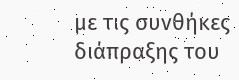με τις συνθήκες διάπραξης του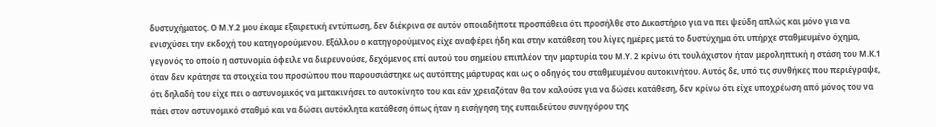δυστυχήματος. Ο Μ.Υ.2 μου έκαμε εξαιρετική εντύπωση, δεν διέκρινα σε αυτόν οποιαδήποτε προσπάθεια ότι προσήλθε στο Δικαστήριο για να πει ψεύδη απλώς και μόνο για να ενισχύσει την εκδοχή του κατηγορούμενου. Εξάλλου ο κατηγορούμενος είχε αναφέρει ήδη και στην κατάθεση του λίγες ημέρες μετά το δυστύχημα ότι υπήρχε σταθμευμένο όχημα, γεγονός το οποίο η αστυνομία όφειλε να διερευνούσε, δεχόμενος επί αυτού του σημείου επιπλέον την μαρτυρία του Μ.Υ. 2 κρίνω ότι τουλάχιστον ήταν μεροληπτική η στάση του Μ.Κ.1 όταν δεν κράτησε τα στοιχεία του προσώπου που παρουσιάστηκε ως αυτόπτης μάρτυρας και ως ο οδηγός του σταθμευμένου αυτοκινήτου. Αυτός δε, υπό τις συνθήκες που περιέγραψε, ότι δηλαδή του είχε πει ο αστυνομικός να μετακινήσει το αυτοκίνητο του και εάν χρειαζόταν θα τον καλούσε για να δώσει κατάθεση, δεν κρίνω ότι είχε υποχρέωση από μόνος του να πάει στον αστυνομικό σταθμό και να δώσει αυτόκλητα κατάθεση όπως ήταν η εισήγηση της ευπαιδεύτου συνηγόρου της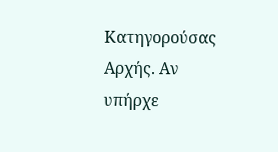Κατηγορούσας Αρχής. Αν υπήρχε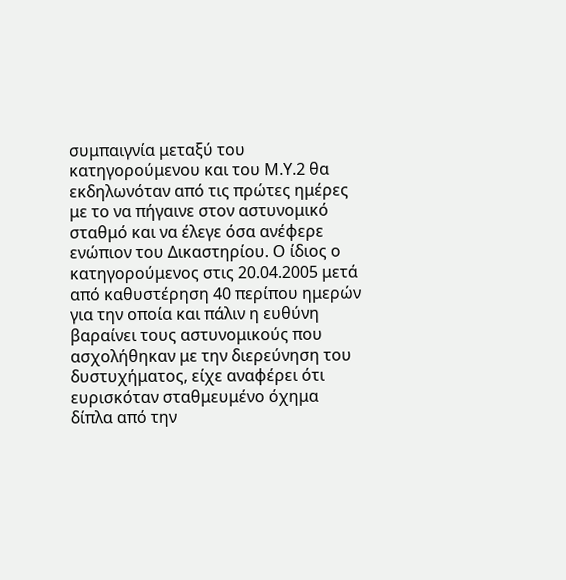συμπαιγνία μεταξύ του κατηγορούμενου και του Μ.Υ.2 θα εκδηλωνόταν από τις πρώτες ημέρες με το να πήγαινε στον αστυνομικό σταθμό και να έλεγε όσα ανέφερε ενώπιον του Δικαστηρίου. Ο ίδιος ο κατηγορούμενος στις 20.04.2005 μετά από καθυστέρηση 40 περίπου ημερών για την οποία και πάλιν η ευθύνη βαραίνει τους αστυνομικούς που ασχολήθηκαν με την διερεύνηση του δυστυχήματος, είχε αναφέρει ότι ευρισκόταν σταθμευμένο όχημα δίπλα από την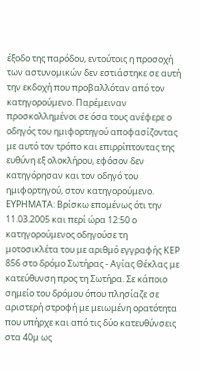έξοδο της παρόδου, εντούτοις η προσοχή των αστυνομικών δεν εστιάστηκε σε αυτή την εκδοχή που προβαλλόταν από τον κατηγορούμενο. Παρέμειναν προσκολλημένοι σε όσα τους ανέφερε ο οδηγός του ημιφορτηγού αποφασίζοντας με αυτό τον τρόπο και επιρρίπτοντας της ευθύνη εξ ολοκλήρου, εφόσον δεν κατηγόρησαν και τον οδηγό του ημιφορτηγού, στον κατηγορούμενο. ΕΥΡΗΜΑΤΑ: Βρίσκω επομένως ότι την 11.03.2005 και περί ώρα 12:50 ο κατηγορούμενος οδηγούσε τη μοτοσικλέτα του με αριθμό εγγραφής ΚΕΡ 856 στο δρόμο Σωτήρας - Αγίας Θέκλας με κατεύθυνση προς τη Σωτήρα. Σε κάποιο σημείο του δρόμου όπου πλησίαζε σε αριστερή στροφή με μειωμένη ορατότητα που υπήρχε και από τις δύο κατευθύνσεις στα 40μ ως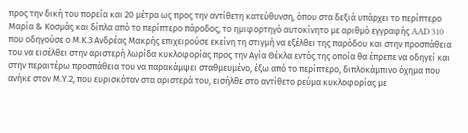προς την δική του πορεία και 20 μέτρα ως προς την αντίθετη κατεύθυνση, όπου στα δεξιά υπάρχει το περίπτερο Μαρία & Κοσμάς και δίπλα από το περίπτερο πάροδος, το ημιφορτηγό αυτοκίνητο με αριθμό εγγραφής AAD 310 που οδηγούσε ο Μ.Κ.3 Ανδρέας Μακρής επιχειρούσε εκείνη τη στιγμή να εξέλθει της παρόδου και στην προσπάθεια του να εισέλθει στην αριστερή λωρίδα κυκλοφορίας προς την Αγία Θέκλα εντός της οποία θα έπρεπε να οδηγεί και στην περαιτέρω προσπάθεια του να παρακάμψει σταθμευμένο, έξω από το περίπτερο, διπλοκάμπινο όχημα που ανήκε στον Μ.Υ.2, που ευρισκόταν στα αριστερά του, εισήλθε στο αντίθετο ρεύμα κυκλοφορίας με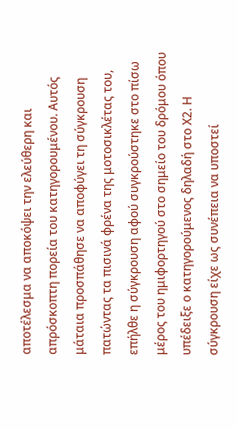αποτέλεσμα να αποκόψει την ελεύθερη και απρόσκοπτη πορεία του κατηγορουμένου. Αυτός μάταια προσπάθησε να αποφύγει τη σύγκρουση πατώντας τα πισινά φρένα της μοτοσικλέτας του, επήλθε η σύγκρουση αφού συγκρούστηκε στο πίσω μέρος του ημιφορτηγού στο σημείο του δρόμου όπου υπέδειξε ο κατηγορούμενος δηλαδή στο Χ2. Η σύγκρουση είχε ως συνέπεια να υποστεί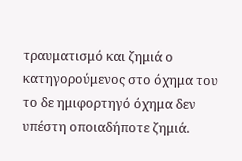τραυματισμό και ζημιά ο κατηγορούμενος στο όχημα του το δε ημιφορτηγό όχημα δεν υπέστη οποιαδήποτε ζημιά.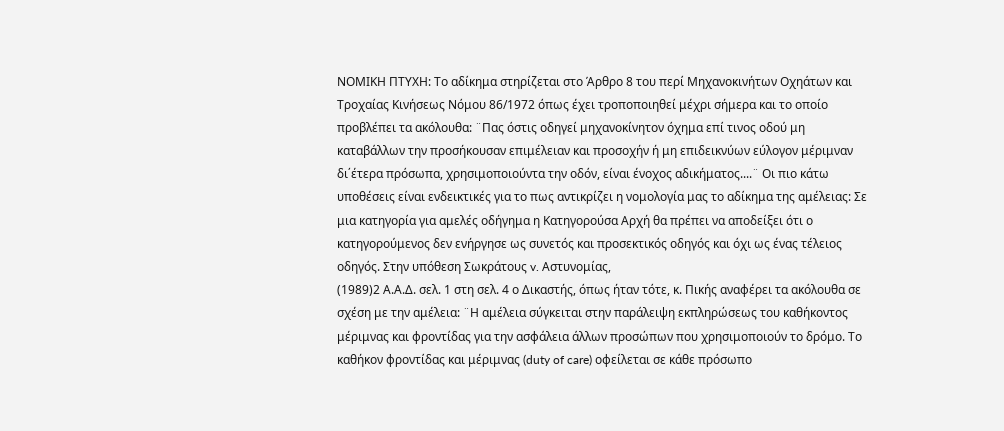ΝΟΜΙΚΗ ΠΤΥΧΗ: Το αδίκημα στηρίζεται στο Άρθρο 8 του περί Μηχανοκινήτων Οχηάτων και Τροχαίας Κινήσεως Νόμου 86/1972 όπως έχει τροποποιηθεί μέχρι σήμερα και το οποίο προβλέπει τα ακόλουθα: ¨Πας όστις οδηγεί μηχανοκίνητον όχημα επί τινος οδού μη καταβάλλων την προσήκουσαν επιμέλειαν και προσοχήν ή μη επιδεικνύων εύλογον μέριμναν δι΄έτερα πρόσωπα, χρησιμοποιούντα την οδόν, είναι ένοχος αδικήματος....¨ Οι πιο κάτω υποθέσεις είναι ενδεικτικές για το πως αντικρίζει η νομολογία μας το αδίκημα της αμέλειας: Σε μια κατηγορία για αμελές οδήγημα η Κατηγορούσα Αρχή θα πρέπει να αποδείξει ότι ο κατηγορούμενος δεν ενήργησε ως συνετός και προσεκτικός οδηγός και όχι ως ένας τέλειος οδηγός. Στην υπόθεση Σωκράτους v. Αστυνομίας,
(1989)2 Α.Α.Δ. σελ. 1 στη σελ. 4 ο Δικαστής, όπως ήταν τότε, κ. Πικής αναφέρει τα ακόλουθα σε σχέση με την αμέλεια: ¨Η αμέλεια σύγκειται στην παράλειψη εκπληρώσεως του καθήκοντος μέριμνας και φροντίδας για την ασφάλεια άλλων προσώπων που χρησιμοποιούν το δρόμο. Το καθήκον φροντίδας και μέριμνας (duty of care) οφείλεται σε κάθε πρόσωπο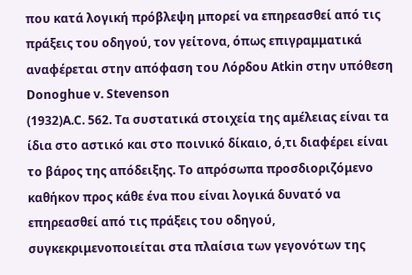που κατά λογική πρόβλεψη μπορεί να επηρεασθεί από τις πράξεις του οδηγού, τον γείτονα, όπως επιγραμματικά αναφέρεται στην απόφαση του Λόρδου Atkin στην υπόθεση Donoghue v. Stevenson
(1932)A.C. 562. Τα συστατικά στοιχεία της αμέλειας είναι τα ίδια στο αστικό και στο ποινικό δίκαιο, ό,τι διαφέρει είναι το βάρος της απόδειξης. Το απρόσωπα προσδιοριζόμενο καθήκον προς κάθε ένα που είναι λογικά δυνατό να επηρεασθεί από τις πράξεις του οδηγού, συγκεκριμενοποιείται στα πλαίσια των γεγονότων της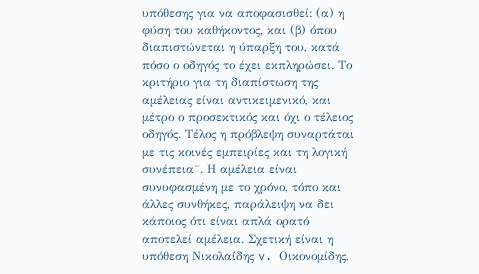υπόθεσης για να αποφασισθεί: (α) η φύση του καθήκοντος, και (β) όπου διαπιστώνεται η ύπαρξη του, κατά πόσο ο οδηγός το έχει εκπληρώσει. Το κριτήριο για τη διαπίστωση της αμέλειας είναι αντικειμενικό, και μέτρο ο προσεκτικός και όχι ο τέλειος οδηγός. Τέλος η πρόβλεψη συναρτάται με τις κοινές εμπειρίες και τη λογική συνέπεια¨. Η αμέλεια είναι συνυφασμένη με το χρόνο, τόπο και άλλες συνθήκες, παράλειψη να δει κάποιος ότι είναι απλά ορατό αποτελεί αμέλεια. Σχετική είναι η υπόθεση Νικολαίδης v. Οικονομίδης,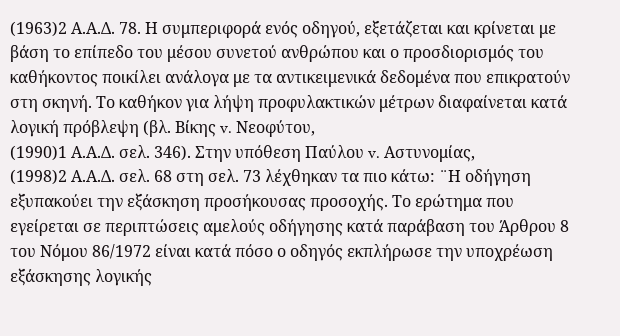(1963)2 Α.Α.Δ. 78. Η συμπεριφορά ενός οδηγού, εξετάζεται και κρίνεται με βάση το επίπεδο του μέσου συνετού ανθρώπου και ο προσδιορισμός του καθήκοντος ποικίλει ανάλογα με τα αντικειμενικά δεδομένα που επικρατούν στη σκηνή. Το καθήκον για λήψη προφυλακτικών μέτρων διαφαίνεται κατά λογική πρόβλεψη (βλ. Βίκης v. Νεοφύτου,
(1990)1 Α.Α.Δ. σελ. 346). Στην υπόθεση Παύλου v. Αστυνομίας,
(1998)2 Α.Α.Δ. σελ. 68 στη σελ. 73 λέχθηκαν τα πιο κάτω: ¨Η οδήγηση εξυπακούει την εξάσκηση προσήκουσας προσοχής. Το ερώτημα που εγείρεται σε περιπτώσεις αμελούς οδήγησης κατά παράβαση του Άρθρου 8 του Νόμου 86/1972 είναι κατά πόσο ο οδηγός εκπλήρωσε την υποχρέωση εξάσκησης λογικής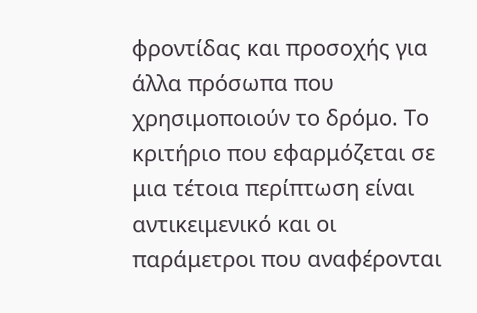φροντίδας και προσοχής για άλλα πρόσωπα που χρησιμοποιούν το δρόμο. Το κριτήριο που εφαρμόζεται σε μια τέτοια περίπτωση είναι αντικειμενικό και οι παράμετροι που αναφέρονται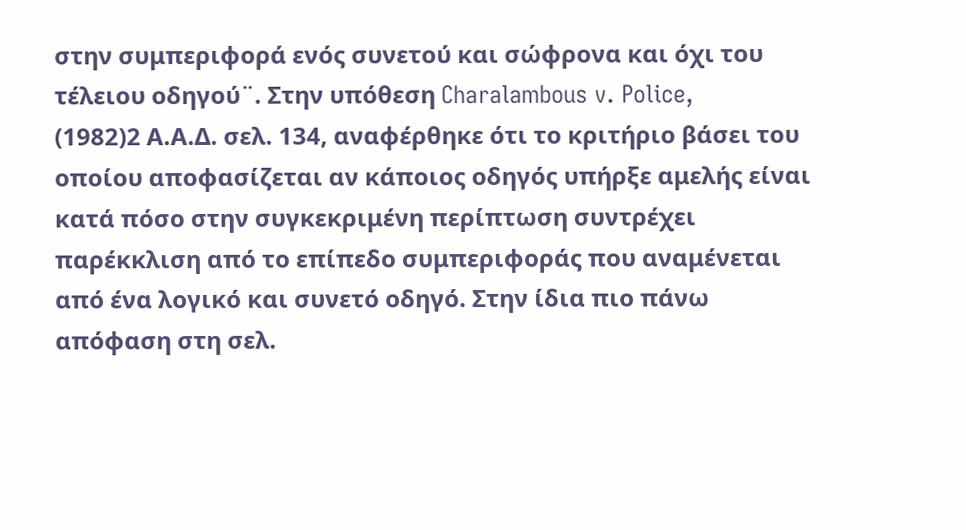στην συμπεριφορά ενός συνετού και σώφρονα και όχι του τέλειου οδηγού¨. Στην υπόθεση Charalambous v. Police,
(1982)2 Α.Α.Δ. σελ. 134, αναφέρθηκε ότι το κριτήριο βάσει του οποίου αποφασίζεται αν κάποιος οδηγός υπήρξε αμελής είναι κατά πόσο στην συγκεκριμένη περίπτωση συντρέχει παρέκκλιση από το επίπεδο συμπεριφοράς που αναμένεται από ένα λογικό και συνετό οδηγό. Στην ίδια πιο πάνω απόφαση στη σελ.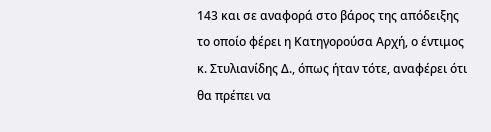143 και σε αναφορά στο βάρος της απόδειξης το οποίο φέρει η Κατηγορούσα Αρχή, ο έντιμος κ. Στυλιανίδης Δ., όπως ήταν τότε, αναφέρει ότι θα πρέπει να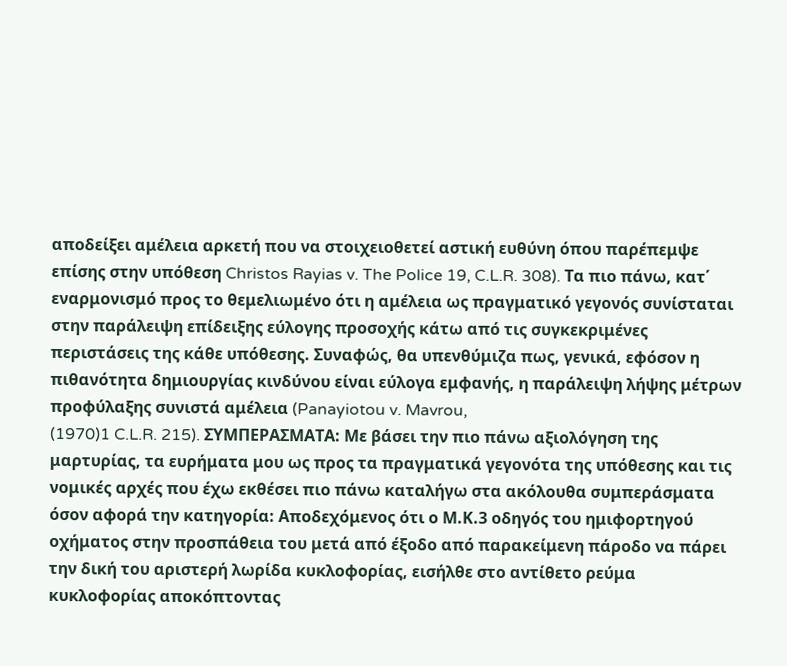αποδείξει αμέλεια αρκετή που να στοιχειοθετεί αστική ευθύνη όπου παρέπεμψε επίσης στην υπόθεση Christos Rayias v. The Police 19, C.L.R. 308). Τα πιο πάνω, κατ΄ εναρμονισμό προς το θεμελιωμένο ότι η αμέλεια ως πραγματικό γεγονός συνίσταται στην παράλειψη επίδειξης εύλογης προσοχής κάτω από τις συγκεκριμένες περιστάσεις της κάθε υπόθεσης. Συναφώς, θα υπενθύμιζα πως, γενικά, εφόσον η πιθανότητα δημιουργίας κινδύνου είναι εύλογα εμφανής, η παράλειψη λήψης μέτρων προφύλαξης συνιστά αμέλεια (Panayiotou v. Mavrou,
(1970)1 C.L.R. 215). ΣΥΜΠΕΡΑΣΜΑΤΑ: Με βάσει την πιο πάνω αξιολόγηση της μαρτυρίας, τα ευρήματα μου ως προς τα πραγματικά γεγονότα της υπόθεσης και τις νομικές αρχές που έχω εκθέσει πιο πάνω καταλήγω στα ακόλουθα συμπεράσματα όσον αφορά την κατηγορία: Αποδεχόμενος ότι ο Μ.Κ.3 οδηγός του ημιφορτηγού οχήματος στην προσπάθεια του μετά από έξοδο από παρακείμενη πάροδο να πάρει την δική του αριστερή λωρίδα κυκλοφορίας, εισήλθε στο αντίθετο ρεύμα κυκλοφορίας αποκόπτοντας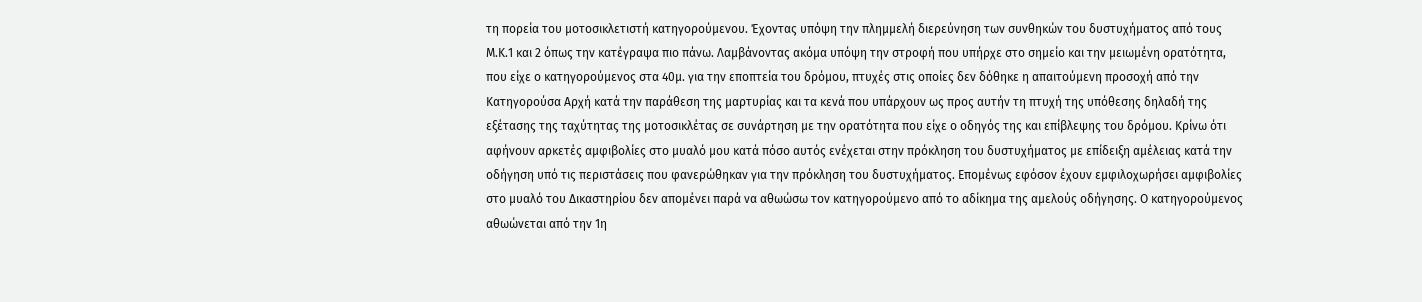τη πορεία του μοτοσικλετιστή κατηγορούμενου. Έχοντας υπόψη την πλημμελή διερεύνηση των συνθηκών του δυστυχήματος από τους Μ.Κ.1 και 2 όπως την κατέγραψα πιο πάνω. Λαμβάνοντας ακόμα υπόψη την στροφή που υπήρχε στο σημείο και την μειωμένη ορατότητα, που είχε ο κατηγορούμενος στα 40μ. για την εποπτεία του δρόμου, πτυχές στις οποίες δεν δόθηκε η απαιτούμενη προσοχή από την Κατηγορούσα Αρχή κατά την παράθεση της μαρτυρίας και τα κενά που υπάρχουν ως προς αυτήν τη πτυχή της υπόθεσης δηλαδή της εξέτασης της ταχύτητας της μοτοσικλέτας σε συνάρτηση με την ορατότητα που είχε ο οδηγός της και επίβλεψης του δρόμου. Κρίνω ότι αφήνουν αρκετές αμφιβολίες στο μυαλό μου κατά πόσο αυτός ενέχεται στην πρόκληση του δυστυχήματος με επίδειξη αμέλειας κατά την οδήγηση υπό τις περιστάσεις που φανερώθηκαν για την πρόκληση του δυστυχήματος. Επομένως εφόσον έχουν εμφιλοχωρήσει αμφιβολίες στο μυαλό του Δικαστηρίου δεν απομένει παρά να αθωώσω τον κατηγορούμενο από το αδίκημα της αμελούς οδήγησης. Ο κατηγορούμενος αθωώνεται από την 1η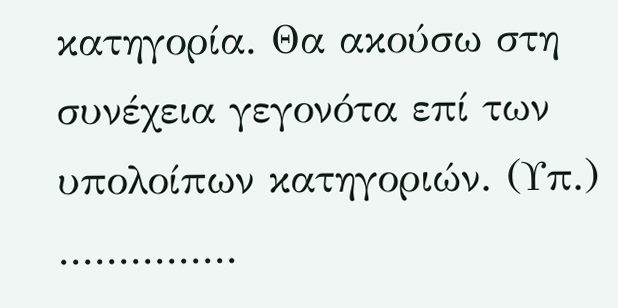κατηγορία. Θα ακούσω στη συνέχεια γεγονότα επί των υπολοίπων κατηγοριών. (Υπ.) ...............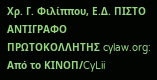Χρ. Γ. Φιλίππου, Ε.Δ. ΠΙΣΤΟ ΑΝΤΙΓΡΑΦΟ ΠΡΩΤΟΚΟΛΛΗΤΗΣ cylaw.org: Από το ΚΙΝOΠ/CyLii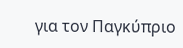για τον Παγκύπριο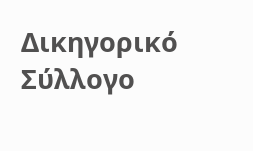Δικηγορικό Σύλλογο